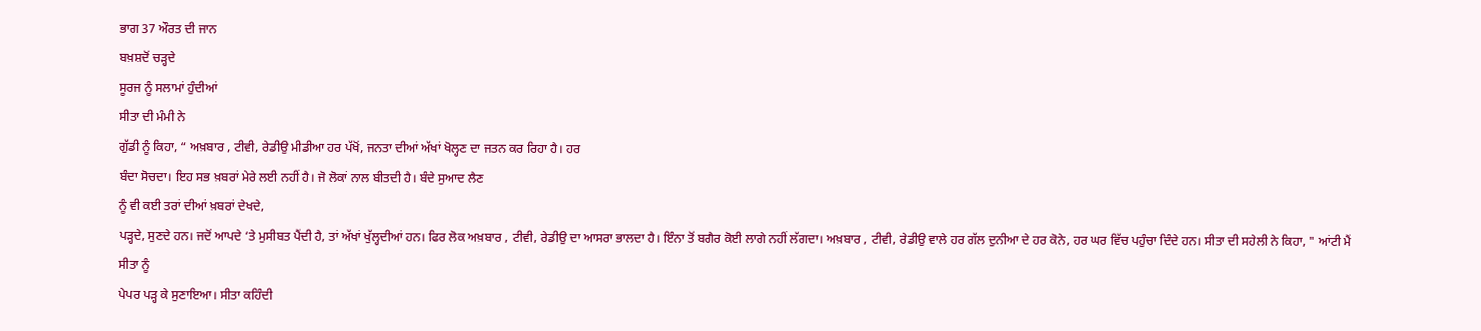ਭਾਗ 37 ਔਰਤ ਦੀ ਜਾਨ
ਬਖ਼ਸ਼ਦੋਂ ਚੜ੍ਹਦੇ
ਸੂਰਜ ਨੂੰ ਸਲਾਮਾਂ ਹੁੰਦੀਆਂ
ਸੀਤਾ ਦੀ ਮੰਮੀ ਨੇ
ਗੁੱਡੀ ਨੂੰ ਕਿਹਾ, “ ਅਖ਼ਬਾਰ , ਟੀਵੀ, ਰੇਡੀਉ ਮੀਡੀਆ ਹਰ ਪੱਖੋਂ, ਜਨਤਾ ਦੀਆਂ ਅੱਖਾਂ ਖੋਲ੍ਹਣ ਦਾ ਜਤਨ ਕਰ ਰਿਹਾ ਹੈ। ਹਰ
ਬੰਦਾ ਸੋਚਦਾ। ਇਹ ਸਭ ਖ਼ਬਰਾਂ ਮੇਰੇ ਲਈ ਨਹੀਂ ਹੈ। ਜੋ ਲੋਕਾਂ ਨਾਲ ਬੀਤਦੀ ਹੈ। ਬੰਦੇ ਸੁਆਦ ਲੈਣ
ਨੂੰ ਵੀ ਕਈ ਤਰਾਂ ਦੀਆਂ ਖ਼ਬਰਾਂ ਦੇਖਦੇ,
ਪੜ੍ਹਦੇ, ਸੁਣਦੇ ਹਨ। ਜਦੋਂ ਆਪਦੇ ‘ਤੇ ਮੁਸੀਬਤ ਪੈਂਦੀ ਹੈ, ਤਾਂ ਅੱਖਾਂ ਖੁੱਲ੍ਹਦੀਆਂ ਹਨ। ਫਿਰ ਲੋਕ ਅਖ਼ਬਾਰ , ਟੀਵੀ, ਰੇਡੀਉ ਦਾ ਆਸਰਾ ਭਾਲਦਾ ਹੈ। ਇੰਨਾ ਤੋਂ ਬਗੈਰ ਕੋਈ ਲਾਗੇ ਨਹੀਂ ਲੱਗਦਾ। ਅਖ਼ਬਾਰ , ਟੀਵੀ, ਰੇਡੀਉ ਵਾਲੇ ਹਰ ਗੱਲ ਦੁਨੀਆ ਦੇ ਹਰ ਕੋਨੇ, ਹਰ ਘਰ ਵਿੱਚ ਪਹੁੰਚਾ ਦਿੰਦੇ ਹਨ। ਸੀਤਾ ਦੀ ਸਹੇਲੀ ਨੇ ਕਿਹਾ, " ਆਂਟੀ ਮੈਂ ਸੀਤਾ ਨੂੰ
ਪੇਪਰ ਪੜ੍ਹ ਕੇ ਸੁਣਾਇਆ। ਸੀਤਾ ਕਹਿੰਦੀ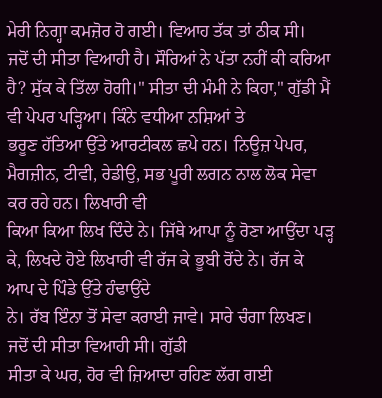ਮੇਰੀ ਨਿਗ੍ਹਾ ਕਮਜ਼ੋਰ ਹੋ ਗਈ। ਵਿਆਹ ਤੱਕ ਤਾਂ ਠੀਕ ਸੀ।
ਜਦੋਂ ਦੀ ਸੀਤਾ ਵਿਆਹੀ ਹੈ। ਸੌਰਿਆਂ ਨੇ ਪੱਤਾ ਨਹੀਂ ਕੀ ਕਰਿਆ ਹੈ? ਸੁੱਕ ਕੇ ਤਿੱਲਾ ਹੋਗੀ।" ਸੀਤਾ ਦੀ ਮੰਮੀ ਨੇ ਕਿਹਾ," ਗੁੱਡੀ ਮੈਂ ਵੀ ਪੇਪਰ ਪੜ੍ਹਿਆ। ਕਿੰਨੇ ਵਧੀਆ ਨਸ਼ਿਆਂ ਤੇ
ਭਰੂਣ ਹੱਤਿਆ ਉੱਤੇ ਆਰਟੀਕਲ ਛਪੇ ਹਨ। ਨਿਊਜ਼ ਪੇਪਰ, ਮੈਗਜ਼ੀਨ, ਟੀਵੀ, ਰੇਡੀਉ, ਸਭ ਪੂਰੀ ਲਗਨ ਨਾਲ ਲੋਕ ਸੇਵਾ ਕਰ ਰਹੇ ਹਨ। ਲਿਖਾਰੀ ਵੀ
ਕਿਆ ਕਿਆ ਲਿਖ ਦਿੰਦੇ ਨੇ। ਜਿੱਥੇ ਆਪਾ ਨੂੰ ਰੋਣਾ ਆਉਂਦਾ ਪੜ੍ਹ ਕੇ, ਲਿਖਦੇ ਹੋਏ ਲਿਖਾਰੀ ਵੀ ਰੱਜ ਕੇ ਭੂਬੀ ਰੋਂਦੇ ਨੇ। ਰੱਜ ਕੇ ਆਪ ਦੇ ਪਿੰਡੇ ਉੱਤੇ ਹੰਢਾਉਂਦੇ
ਨੇ। ਰੱਬ ਇੰਨਾ ਤੋਂ ਸੇਵਾ ਕਰਾਈ ਜਾਵੇ। ਸਾਰੇ ਚੰਗਾ ਲਿਖਣ। ਜਦੋਂ ਦੀ ਸੀਤਾ ਵਿਆਹੀ ਸੀ। ਗੁੱਡੀ
ਸੀਤਾ ਕੇ ਘਰ, ਹੋਰ ਵੀ ਜ਼ਿਆਦਾ ਰਹਿਣ ਲੱਗ ਗਈ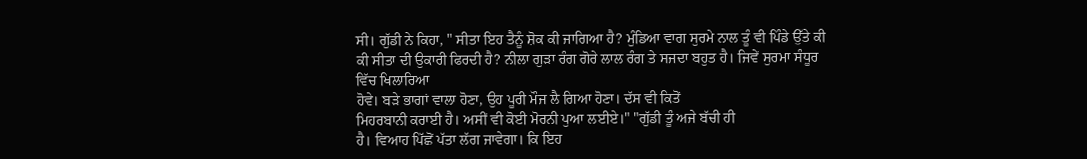ਸੀ। ਗੁੱਡੀ ਨੇ ਕਿਹਾ, " ਸੀਤਾ ਇਹ ਤੈਨੂੰ ਸ਼ੋਕ ਕੀ ਜਾਗਿਆ ਹੈ? ਮੁੰਡਿਆ ਵਾਗ ਸੁਰਮੇ ਨਾਲ ਤੂੰ ਵੀ ਪਿੰਡੇ ਉੱਤੇ ਕੀ ਕੀ ਸੀਤਾ ਦੀ ਉਕਾਰੀ ਫਿਰਦੀ ਹੈ? ਨੀਲਾ ਗੁੜਾ ਰੰਗ ਗੋਰੇ ਲਾਲ ਰੰਗ ਤੇ ਸਜਦਾ ਬਹੁਤ ਹੈ। ਜਿਵੇਂ ਸੁਰਮਾ ਸੰਧੂਰ ਵਿੱਚ ਖਿਲਾਰਿਆ
ਹੋਵੇ। ਬੜੇ ਭਾਗਾਂ ਵਾਲਾ ਹੋਣਾ, ਉਹ ਪੂਰੀ ਮੌਜ ਲੈ ਗਿਆ ਹੋਣਾ। ਦੱਸ ਵੀ ਕਿਤੋਂ
ਮਿਹਰਬਾਨੀ ਕਰਾਈ ਹੈ। ਅਸੀਂ ਵੀ ਕੋਈ ਮੋਰਨੀ ਪੁਆ ਲਈਏ।" "ਗੁੱਡੀ ਤੂੰ ਅਜੇ ਬੱਚੀ ਹੀ
ਹੈ। ਵਿਆਹ ਪਿੱਛੋਂ ਪੱਤਾ ਲੱਗ ਜਾਵੇਗਾ। ਕਿ ਇਹ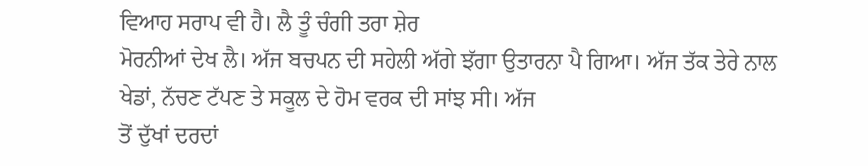ਵਿਆਹ ਸਰਾਪ ਵੀ ਹੈ। ਲੈ ਤੂੰ ਚੰਗੀ ਤਰਾ ਸ਼ੇਰ
ਮੋਰਨੀਆਂ ਦੇਖ ਲੈ। ਅੱਜ ਬਚਪਨ ਦੀ ਸਹੇਲੀ ਅੱਗੇ ਝੱਗਾ ਉਤਾਰਨਾ ਪੈ ਗਿਆ। ਅੱਜ ਤੱਕ ਤੇਰੇ ਨਾਲ
ਖੇਡਾਂ, ਨੱਚਣ ਟੱਪਣ ਤੇ ਸਕੂਲ ਦੇ ਹੋਮ ਵਰਕ ਦੀ ਸਾਂਝ ਸੀ। ਅੱਜ
ਤੋਂ ਦੁੱਖਾਂ ਦਰਦਾਂ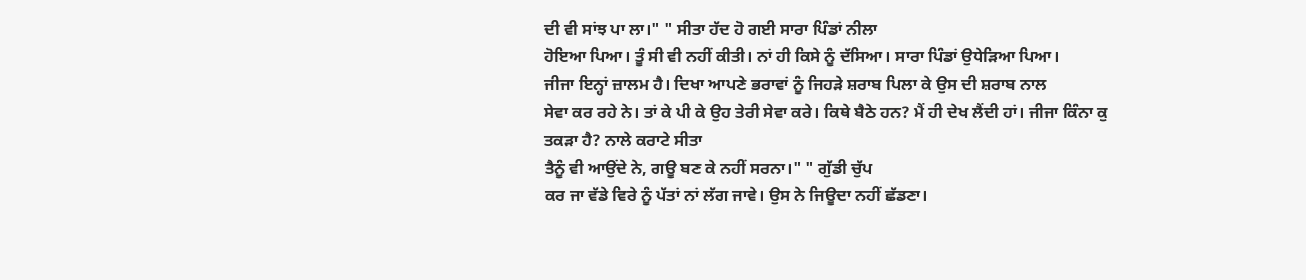ਦੀ ਵੀ ਸਾਂਝ ਪਾ ਲਾ।" " ਸੀਤਾ ਹੱਦ ਹੋ ਗਈ ਸਾਰਾ ਪਿੰਡਾਂ ਨੀਲਾ
ਹੋਇਆ ਪਿਆ। ਤੂੰ ਸੀ ਵੀ ਨਹੀਂ ਕੀਤੀ। ਨਾਂ ਹੀ ਕਿਸੇ ਨੂੰ ਦੱਸਿਆ। ਸਾਰਾ ਪਿੰਡਾਂ ਉਧੇੜਿਆ ਪਿਆ।
ਜੀਜਾ ਇਨ੍ਹਾਂ ਜ਼ਾਲਮ ਹੈ। ਦਿਖਾ ਆਪਣੇ ਭਰਾਵਾਂ ਨੂੰ ਜਿਹੜੇ ਸ਼ਰਾਬ ਪਿਲਾ ਕੇ ਉਸ ਦੀ ਸ਼ਰਾਬ ਨਾਲ
ਸੇਵਾ ਕਰ ਰਹੇ ਨੇ। ਤਾਂ ਕੇ ਪੀ ਕੇ ਉਹ ਤੇਰੀ ਸੇਵਾ ਕਰੇ। ਕਿਥੇ ਬੈਠੇ ਹਨ? ਮੈਂ ਹੀ ਦੇਖ ਲੈਂਦੀ ਹਾਂ। ਜੀਜਾ ਕਿੰਨਾ ਕੁ ਤਕੜਾ ਹੈ? ਨਾਲੇ ਕਰਾਟੇ ਸੀਤਾ
ਤੈਨੂੰ ਵੀ ਆਉਂਦੇ ਨੇ, ਗਊ ਬਣ ਕੇ ਨਹੀਂ ਸਰਨਾ।" " ਗੁੱਡੀ ਚੁੱਪ
ਕਰ ਜਾ ਵੱਡੇ ਵਿਰੇ ਨੂੰ ਪੱਤਾਂ ਨਾਂ ਲੱਗ ਜਾਵੇ। ਉਸ ਨੇ ਜਿਊਦਾ ਨਹੀਂ ਛੱਡਣਾ।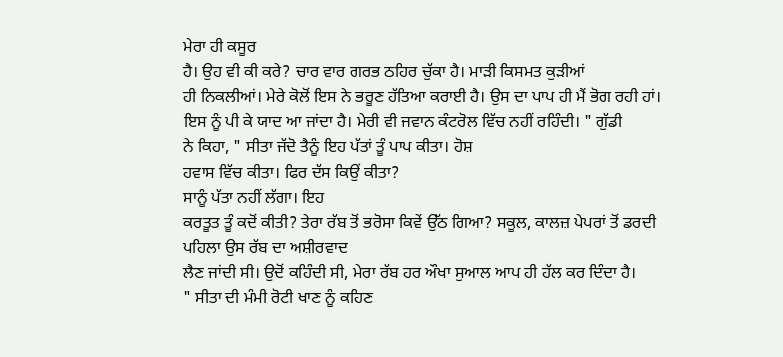ਮੇਰਾ ਹੀ ਕਸੂਰ
ਹੈ। ਉਹ ਵੀ ਕੀ ਕਰੇ? ਚਾਰ ਵਾਰ ਗਰਭ ਠਹਿਰ ਚੁੱਕਾ ਹੈ। ਮਾੜੀ ਕਿਸਮਤ ਕੁੜੀਆਂ
ਹੀ ਨਿਕਲੀਆਂ। ਮੇਰੇ ਕੋਲੋਂ ਇਸ ਨੇ ਭਰੂਣ ਹੱਤਿਆ ਕਰਾਈ ਹੈ। ਉਸ ਦਾ ਪਾਪ ਹੀ ਮੈਂ ਭੋਗ ਰਹੀ ਹਾਂ।
ਇਸ ਨੂੰ ਪੀ ਕੇ ਯਾਦ ਆ ਜਾਂਦਾ ਹੈ। ਮੇਰੀ ਵੀ ਜਵਾਨ ਕੰਟਰੋਲ ਵਿੱਚ ਨਹੀਂ ਰਹਿੰਦੀ। " ਗੁੱਡੀ
ਨੇ ਕਿਹਾ, " ਸੀਤਾ ਜੱਦੋ ਤੈਨੂੰ ਇਹ ਪੱਤਾਂ ਤੂੰ ਪਾਪ ਕੀਤਾ। ਹੋਸ਼
ਹਵਾਸ ਵਿੱਚ ਕੀਤਾ। ਫਿਰ ਦੱਸ ਕਿਉਂ ਕੀਤਾ?
ਸਾਨੂੰ ਪੱਤਾ ਨਹੀਂ ਲੱਗਾ। ਇਹ
ਕਰਤੂਤ ਤੂੰ ਕਦੋਂ ਕੀਤੀ? ਤੇਰਾ ਰੱਬ ਤੋਂ ਭਰੋਸਾ ਕਿਵੇਂ ਉੱਠ ਗਿਆ? ਸਕੂਲ, ਕਾਲਜ਼ ਪੇਪਰਾਂ ਤੋਂ ਡਰਦੀ ਪਹਿਲਾ ਉਸ ਰੱਬ ਦਾ ਅਸ਼ੀਰਵਾਦ
ਲੈਣ ਜਾਂਦੀ ਸੀ। ਉਦੋਂ ਕਹਿੰਦੀ ਸੀ, ਮੇਰਾ ਰੱਬ ਹਰ ਔਖਾ ਸੁਆਲ ਆਪ ਹੀ ਹੱਲ ਕਰ ਦਿੰਦਾ ਹੈ।
" ਸੀਤਾ ਦੀ ਮੰਮੀ ਰੋਟੀ ਖਾਣ ਨੂੰ ਕਹਿਣ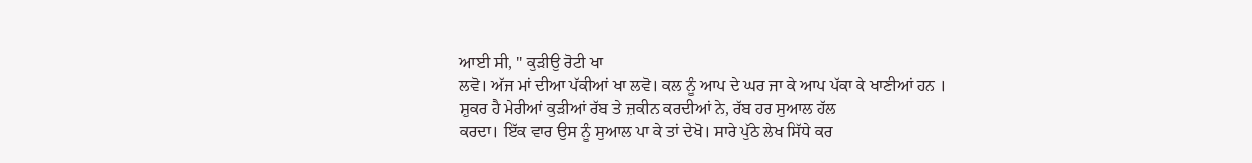ਆਈ ਸੀ, " ਕੁੜੀਉ ਰੋਟੀ ਖਾ
ਲਵੋ। ਅੱਜ ਮਾਂ ਦੀਆ ਪੱਕੀਆਂ ਖਾ ਲਵੋ। ਕਲ ਨੂੰ ਆਪ ਦੇ ਘਰ ਜਾ ਕੇ ਆਪ ਪੱਕਾ ਕੇ ਖਾਣੀਆਂ ਹਨ ।
ਸ਼ੁਕਰ ਹੈ ਮੇਰੀਆਂ ਕੁੜੀਆਂ ਰੱਬ ਤੇ ਜ਼ਕੀਨ ਕਰਦੀਆਂ ਨੇ, ਰੱਬ ਹਰ ਸੁਆਲ ਹੱਲ
ਕਰਦਾ। ਇੱਕ ਵਾਰ ਉਸ ਨੂੰ ਸੁਆਲ ਪਾ ਕੇ ਤਾਂ ਦੇਖੋ। ਸਾਰੇ ਪੁੱਠੇ ਲੇਖ ਸਿੱਧੇ ਕਰ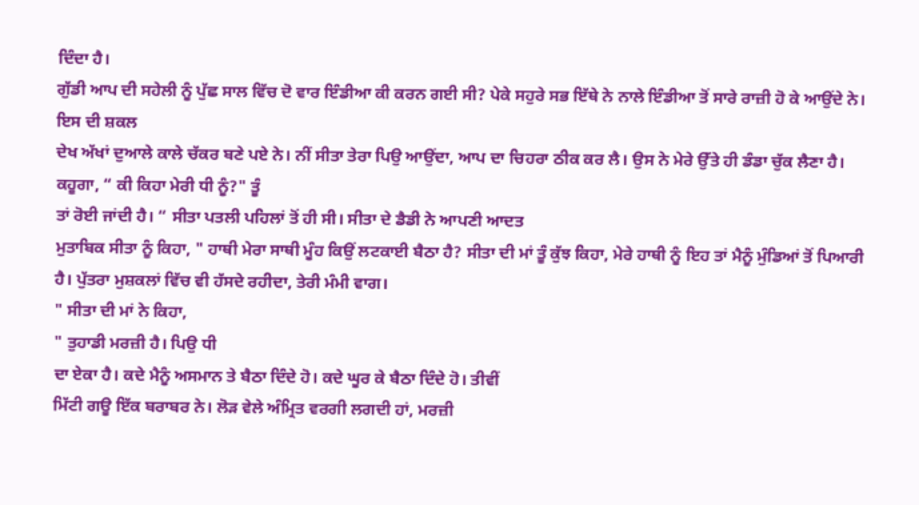ਦਿੰਦਾ ਹੈ।
ਗੁੱਡੀ ਆਪ ਦੀ ਸਹੇਲੀ ਨੂੰ ਪੁੱਛ ਸਾਲ ਵਿੱਚ ਦੋ ਵਾਰ ਇੰਡੀਆ ਕੀ ਕਰਨ ਗਈ ਸੀ? ਪੇਕੇ ਸਹੁਰੇ ਸਭ ਇੱਥੇ ਨੇ ਨਾਲੇ ਇੰਡੀਆ ਤੋਂ ਸਾਰੇ ਰਾਜ਼ੀ ਹੋ ਕੇ ਆਉਂਦੇ ਨੇ। ਇਸ ਦੀ ਸ਼ਕਲ
ਦੇਖ ਅੱਖਾਂ ਦੁਆਲੇ ਕਾਲੇ ਚੱਕਰ ਬਣੇ ਪਏ ਨੇ। ਨੀਂ ਸੀਤਾ ਤੇਰਾ ਪਿਉ ਆਉਂਦਾ, ਆਪ ਦਾ ਚਿਹਰਾ ਠੀਕ ਕਰ ਲੈ। ਉਸ ਨੇ ਮੇਰੇ ਉੱਤੇ ਹੀ ਡੰਡਾ ਚੁੱਕ ਲੈਣਾ ਹੈ। ਕਹੂਗਾ, “ ਕੀ ਕਿਹਾ ਮੇਰੀ ਧੀ ਨੂੰ?" ਤੂੰ
ਤਾਂ ਰੋਈ ਜਾਂਦੀ ਹੈ। “ ਸੀਤਾ ਪਤਲੀ ਪਹਿਲਾਂ ਤੋਂ ਹੀ ਸੀ। ਸੀਤਾ ਦੇ ਡੈਡੀ ਨੇ ਆਪਣੀ ਆਦਤ
ਮੁਤਾਬਿਕ ਸੀਤਾ ਨੂੰ ਕਿਹਾ, " ਹਾਥੀ ਮੇਰਾ ਸਾਥੀ ਮੂੰਹ ਕਿਉਂ ਲਟਕਾਈ ਬੈਠਾ ਹੈ? ਸੀਤਾ ਦੀ ਮਾਂ ਤੂੰ ਕੁੱਝ ਕਿਹਾ, ਮੇਰੇ ਹਾਥੀ ਨੂੰ ਇਹ ਤਾਂ ਮੈਨੂੰ ਮੁੰਡਿਆਂ ਤੋਂ ਪਿਆਰੀ
ਹੈ। ਪੁੱਤਰਾ ਮੁਸ਼ਕਲਾਂ ਵਿੱਚ ਵੀ ਹੱਸਦੇ ਰਹੀਦਾ, ਤੇਰੀ ਮੰਮੀ ਵਾਗ।
" ਸੀਤਾ ਦੀ ਮਾਂ ਨੇ ਕਿਹਾ,
" ਤੁਹਾਡੀ ਮਰਜ਼ੀ ਹੈ। ਪਿਉ ਧੀ
ਦਾ ਏਕਾ ਹੈ। ਕਦੇ ਮੈਨੂੰ ਅਸਮਾਨ ਤੇ ਬੈਠਾ ਦਿੰਦੇ ਹੋ। ਕਦੇ ਘੂਰ ਕੇ ਬੈਠਾ ਦਿੰਦੇ ਹੋ। ਤੀਵੀਂ
ਮਿੱਟੀ ਗਊ ਇੱਕ ਬਰਾਬਰ ਨੇ। ਲੋੜ ਵੇਲੇ ਅੰਮ੍ਰਿਤ ਵਰਗੀ ਲਗਦੀ ਹਾਂ, ਮਰਜ਼ੀ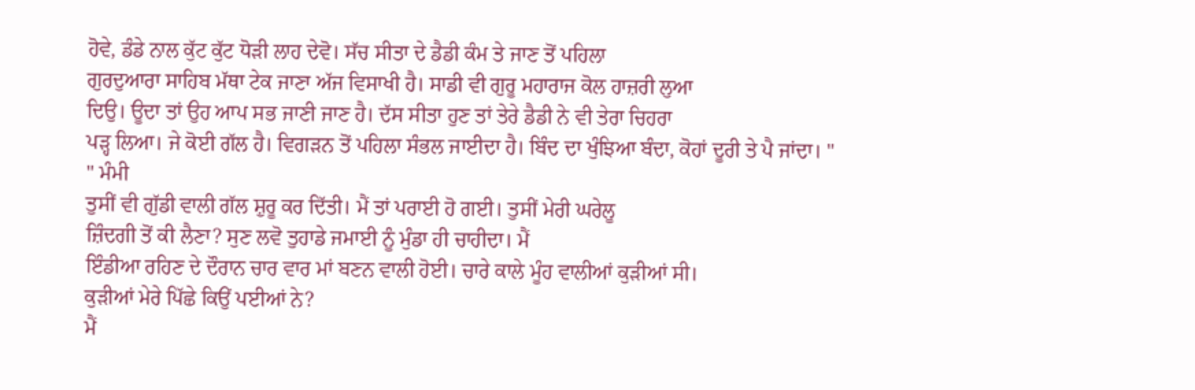ਹੋਵੇ, ਡੰਡੇ ਨਾਲ ਕੁੱਟ ਕੁੱਟ ਧੋੜੀ ਲਾਹ ਦੇਵੋ। ਸੱਚ ਸੀਤਾ ਦੇ ਡੈਡੀ ਕੰਮ ਤੇ ਜਾਣ ਤੋਂ ਪਹਿਲਾ
ਗੁਰਦੁਆਰਾ ਸਾਹਿਬ ਮੱਥਾ ਟੇਕ ਜਾਣਾ ਅੱਜ ਵਿਸਾਖੀ ਹੈ। ਸਾਡੀ ਵੀ ਗੁਰੂ ਮਹਾਰਾਜ ਕੋਲ ਹਾਜ਼ਰੀ ਲੁਆ
ਦਿਉ। ਊਦਾ ਤਾਂ ਉਹ ਆਪ ਸਭ ਜਾਣੀ ਜਾਣ ਹੈ। ਦੱਸ ਸੀਤਾ ਹੁਣ ਤਾਂ ਤੇਰੇ ਡੈਡੀ ਨੇ ਵੀ ਤੇਰਾ ਚਿਹਰਾ
ਪੜ੍ਹ ਲਿਆ। ਜੇ ਕੋਈ ਗੱਲ ਹੈ। ਵਿਗੜਨ ਤੋਂ ਪਹਿਲਾ ਸੰਭਲ ਜਾਈਦਾ ਹੈ। ਬਿੰਦ ਦਾ ਖੁੰਝਿਆ ਬੰਦਾ, ਕੋਹਾਂ ਦੂਰੀ ਤੇ ਪੈ ਜਾਂਦਾ। "
" ਮੰਮੀ
ਤੁਸੀਂ ਵੀ ਗੁੱਡੀ ਵਾਲੀ ਗੱਲ ਸ਼ੁਰੂ ਕਰ ਦਿੱਤੀ। ਮੈਂ ਤਾਂ ਪਰਾਈ ਹੋ ਗਈ। ਤੁਸੀਂ ਮੇਰੀ ਘਰੇਲੂ
ਜ਼ਿੰਦਗੀ ਤੋਂ ਕੀ ਲੈਣਾ? ਸੁਣ ਲਵੋ ਤੁਹਾਡੇ ਜਮਾਈ ਨੂੰ ਮੁੰਡਾ ਹੀ ਚਾਹੀਦਾ। ਮੈਂ
ਇੰਡੀਆ ਰਹਿਣ ਦੇ ਦੌਰਾਨ ਚਾਰ ਵਾਰ ਮਾਂ ਬਣਨ ਵਾਲੀ ਹੋਈ। ਚਾਰੇ ਕਾਲੇ ਮੂੰਹ ਵਾਲੀਆਂ ਕੁੜੀਆਂ ਸੀ।
ਕੁੜੀਆਂ ਮੇਰੇ ਪਿੱਛੇ ਕਿਉਂ ਪਈਆਂ ਨੇ?
ਮੈਂ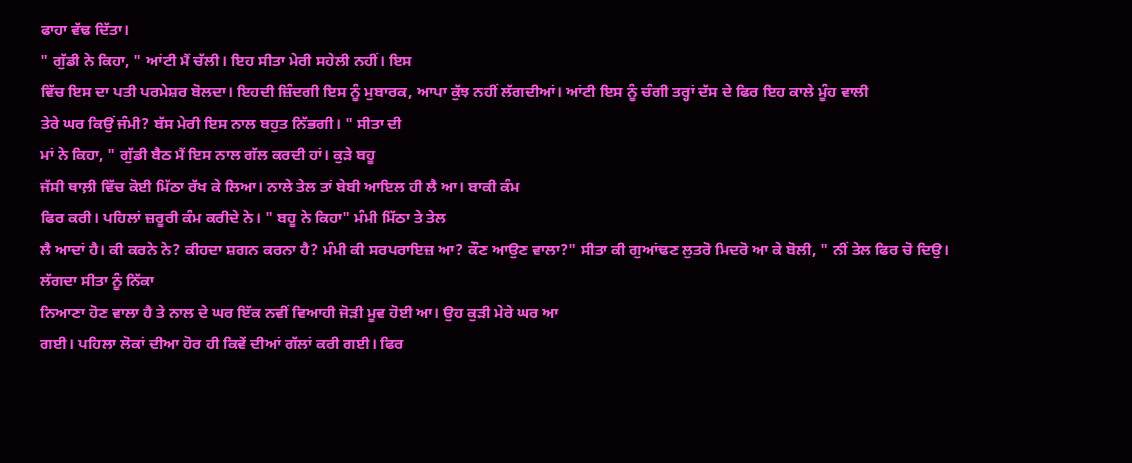ਫਾਹਾ ਵੱਢ ਦਿੱਤਾ।
" ਗੁੱਡੀ ਨੇ ਕਿਹਾ, " ਆਂਟੀ ਮੈਂ ਚੱਲੀ। ਇਹ ਸੀਤਾ ਮੇਰੀ ਸਹੇਲੀ ਨਹੀਂ। ਇਸ
ਵਿੱਚ ਇਸ ਦਾ ਪਤੀ ਪਰਮੇਸ਼ਰ ਬੋਲਦਾ। ਇਹਦੀ ਜ਼ਿੰਦਗੀ ਇਸ ਨੂੰ ਮੁਬਾਰਕ, ਆਪਾ ਕੁੱਝ ਨਹੀਂ ਲੱਗਦੀਆਂ। ਆਂਟੀ ਇਸ ਨੂੰ ਚੰਗੀ ਤਰ੍ਹਾਂ ਦੱਸ ਦੇ ਫਿਰ ਇਹ ਕਾਲੇ ਮੂੰਹ ਵਾਲੀ
ਤੇਰੇ ਘਰ ਕਿਉਂ ਜੰਮੀ? ਬੱਸ ਮੇਰੀ ਇਸ ਨਾਲ ਬਹੁਤ ਨਿੱਭਗੀ। " ਸੀਤਾ ਦੀ
ਮਾਂ ਨੇ ਕਿਹਾ, " ਗੁੱਡੀ ਬੈਠ ਮੈਂ ਇਸ ਨਾਲ ਗੱਲ ਕਰਦੀ ਹਾਂ। ਕੁੜੇ ਬਹੂ
ਜੱਸੀ ਥਾਲ਼ੀ ਵਿੱਚ ਕੋਈ ਮਿੱਠਾ ਰੱਖ ਕੇ ਲਿਆ। ਨਾਲੇ ਤੇਲ ਤਾਂ ਬੇਬੀ ਆਇਲ ਹੀ ਲੈ ਆ। ਬਾਕੀ ਕੰਮ
ਫਿਰ ਕਰੀ। ਪਹਿਲਾਂ ਜ਼ਰੂਰੀ ਕੰਮ ਕਰੀਦੇ ਨੇ। " ਬਹੂ ਨੇ ਕਿਹਾ" ਮੰਮੀ ਮਿੱਠਾ ਤੇ ਤੇਲ
ਲੈ ਆਦਾਂ ਹੈ। ਕੀ ਕਰਨੇ ਨੇ? ਕੀਹਦਾ ਸ਼ਗਨ ਕਰਨਾ ਹੈ? ਮੰਮੀ ਕੀ ਸਰਪਰਾਇਜ਼ ਆ? ਕੌਣ ਆਉਣ ਵਾਲਾ?" ਸੀਤਾ ਕੀ ਗੁਆਂਢਣ ਲੁਤਰੋ ਮਿਦਰੋ ਆ ਕੇ ਬੋਲੀ, " ਨੀਂ ਤੇਲ ਫਿਰ ਚੋ ਦਿਉ। ਲੱਗਦਾ ਸੀਤਾ ਨੂੰ ਨਿੱਕਾ
ਨਿਆਣਾ ਹੋਣ ਵਾਲਾ ਹੈ ਤੇ ਨਾਲ ਦੇ ਘਰ ਇੱਕ ਨਵੀਂ ਵਿਆਹੀ ਜੋੜੀ ਮੂਵ ਹੋਈ ਆ। ਉਹ ਕੁੜੀ ਮੇਰੇ ਘਰ ਆ
ਗਈ। ਪਹਿਲਾ ਲੋਕਾਂ ਦੀਆ ਹੋਰ ਹੀ ਕਿਵੇਂ ਦੀਆਂ ਗੱਲਾਂ ਕਰੀ ਗਈ। ਫਿਰ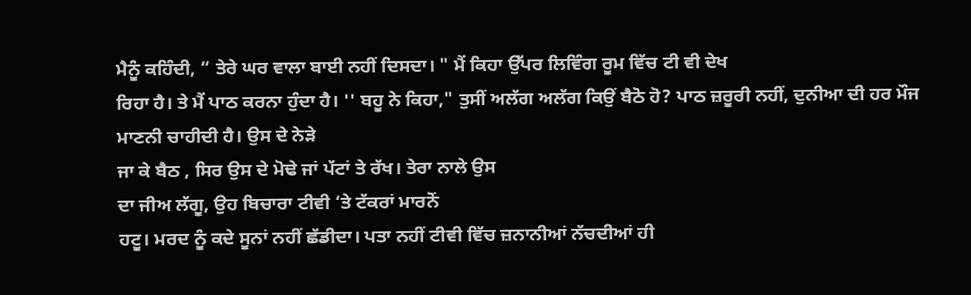ਮੈਨੂੰ ਕਹਿੰਦੀ, “ ਤੇਰੇ ਘਰ ਵਾਲਾ ਬਾਈ ਨਹੀਂ ਦਿਸਦਾ। " ਮੈਂ ਕਿਹਾ ਉੱਪਰ ਲਿਵਿੰਗ ਰੂਮ ਵਿੱਚ ਟੀ ਵੀ ਦੇਖ
ਰਿਹਾ ਹੈ। ਤੇ ਮੈਂ ਪਾਠ ਕਰਨਾ ਹੁੰਦਾ ਹੈ। '' ਬਹੂ ਨੇ ਕਿਹਾ," ਤੁਸੀਂ ਅਲੱਗ ਅਲੱਗ ਕਿਉਂ ਬੈਠੋ ਹੋ? ਪਾਠ ਜ਼ਰੂਰੀ ਨਹੀਂ, ਦੁਨੀਆ ਦੀ ਹਰ ਮੌਜ ਮਾਣਨੀ ਚਾਹੀਦੀ ਹੈ। ਉਸ ਦੇ ਨੇੜੇ
ਜਾ ਕੇ ਬੈਠ , ਸਿਰ ਉਸ ਦੇ ਮੋਢੇ ਜਾਂ ਪੱਟਾਂ ਤੇ ਰੱਖ। ਤੇਰਾ ਨਾਲੇ ਉਸ
ਦਾ ਜੀਅ ਲੱਗੂ, ਉਹ ਬਿਚਾਰਾ ਟੀਵੀ ‘ਤੇ ਟੱਕਰਾਂ ਮਾਰਨੋਂ
ਹਟੂ। ਮਰਦ ਨੂੰ ਕਦੇ ਸੂਨਾਂ ਨਹੀਂ ਛੱਡੀਦਾ। ਪਤਾ ਨਹੀਂ ਟੀਵੀ ਵਿੱਚ ਜ਼ਨਾਨੀਆਂ ਨੱਚਦੀਆਂ ਹੀ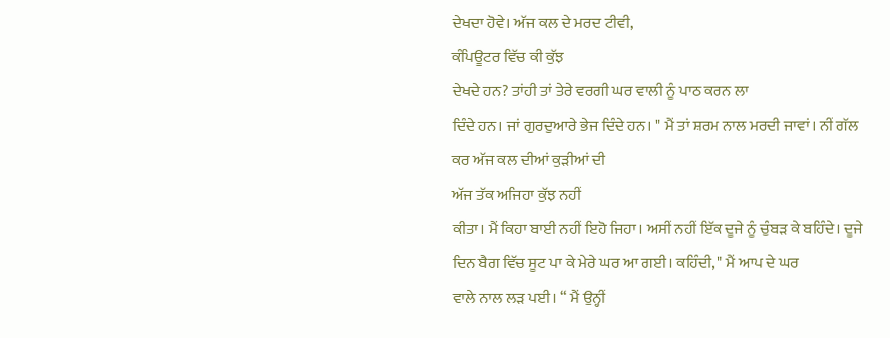ਦੇਖਦਾ ਹੋਵੇ। ਅੱਜ ਕਲ ਦੇ ਮਰਦ ਟੀਵੀ,
ਕੰਪਿਊਟਰ ਵਿੱਚ ਕੀ ਕੁੱਝ
ਦੇਖਦੇ ਹਨ? ਤਾਂਹੀ ਤਾਂ ਤੇਰੇ ਵਰਗੀ ਘਰ ਵਾਲੀ ਨੂੰ ਪਾਠ ਕਰਨ ਲਾ
ਦਿੰਦੇ ਹਨ। ਜਾਂ ਗੁਰਦੁਆਰੇ ਭੇਜ ਦਿੰਦੇ ਹਨ। " ਮੈਂ ਤਾਂ ਸ਼ਰਮ ਨਾਲ ਮਰਦੀ ਜਾਵਾਂ। ਨੀਂ ਗੱਲ
ਕਰ ਅੱਜ ਕਲ ਦੀਆਂ ਕੁੜੀਆਂ ਦੀ
ਅੱਜ ਤੱਕ ਅਜਿਹਾ ਕੁੱਝ ਨਹੀਂ
ਕੀਤਾ। ਮੈਂ ਕਿਹਾ ਬਾਈ ਨਹੀਂ ਇਹੋ ਜਿਹਾ। ਅਸੀਂ ਨਹੀਂ ਇੱਕ ਦੂਜੇ ਨੂੰ ਚੁੰਬੜ ਕੇ ਬਹਿੰਦੇ। ਦੂਜੇ
ਦਿਨ ਬੈਗ ਵਿੱਚ ਸੂਟ ਪਾ ਕੇ ਮੇਰੇ ਘਰ ਆ ਗਈ। ਕਹਿੰਦੀ, " ਮੈਂ ਆਪ ਦੇ ਘਰ
ਵਾਲੇ ਨਾਲ ਲੜ ਪਈ। “ ਮੈਂ ਉਨ੍ਹੀਂ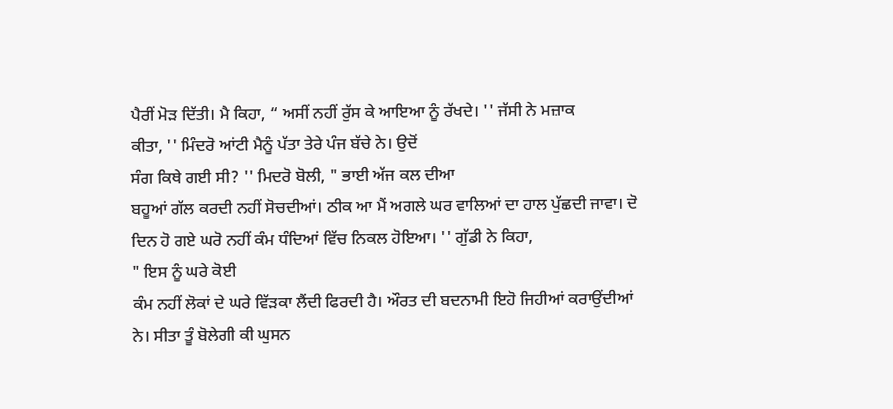ਪੈਰੀਂ ਮੋੜ ਦਿੱਤੀ। ਮੈ ਕਿਹਾ, “ ਅਸੀਂ ਨਹੀਂ ਰੁੱਸ ਕੇ ਆਇਆ ਨੂੰ ਰੱਖਦੇ। '' ਜੱਸੀ ਨੇ ਮਜ਼ਾਕ
ਕੀਤਾ, '' ਮਿੰਦਰੋ ਆਂਟੀ ਮੈਨੂੰ ਪੱਤਾ ਤੇਰੇ ਪੰਜ ਬੱਚੇ ਨੇ। ਉਦੋਂ
ਸੰਗ ਕਿਥੇ ਗਈ ਸੀ? '' ਮਿਦਰੋ ਬੋਲੀ, " ਭਾਈ ਅੱਜ ਕਲ ਦੀਆ
ਬਹੂਆਂ ਗੱਲ ਕਰਦੀ ਨਹੀਂ ਸੋਚਦੀਆਂ। ਠੀਕ ਆ ਮੈਂ ਅਗਲੇ ਘਰ ਵਾਲਿਆਂ ਦਾ ਹਾਲ ਪੁੱਛਦੀ ਜਾਵਾ। ਦੋ
ਦਿਨ ਹੋ ਗਏ ਘਰੋ ਨਹੀਂ ਕੰਮ ਧੰਦਿਆਂ ਵਿੱਚ ਨਿਕਲ ਹੋਇਆ। '' ਗੁੱਡੀ ਨੇ ਕਿਹਾ,
" ਇਸ ਨੂੰ ਘਰੇ ਕੋਈ
ਕੰਮ ਨਹੀਂ ਲੋਕਾਂ ਦੇ ਘਰੇ ਵਿੱੜਕਾ ਲੈਂਦੀ ਫਿਰਦੀ ਹੈ। ਔਰਤ ਦੀ ਬਦਨਾਮੀ ਇਹੋ ਜਿਹੀਆਂ ਕਰਾਉਂਦੀਆਂ
ਨੇ। ਸੀਤਾ ਤੂੰ ਬੋਲੇਗੀ ਕੀ ਘੁਸਨ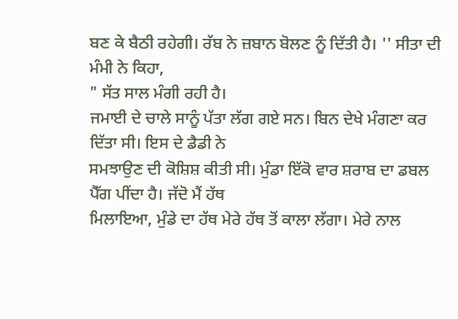ਬਣ ਕੇ ਬੈਠੀ ਰਹੇਗੀ। ਰੱਬ ਨੇ ਜ਼ਬਾਨ ਬੋਲਣ ਨੂੰ ਦਿੱਤੀ ਹੈ। '' ਸੀਤਾ ਦੀ ਮੰਮੀ ਨੇ ਕਿਹਾ,
" ਸੱਤ ਸਾਲ ਮੰਗੀ ਰਹੀ ਹੈ।
ਜਮਾਈ ਦੇ ਚਾਲੇ ਸਾਨੂੰ ਪੱਤਾ ਲੱਗ ਗਏ ਸਨ। ਬਿਨ ਦੇਖੇ ਮੰਗਣਾ ਕਰ ਦਿੱਤਾ ਸੀ। ਇਸ ਦੇ ਡੈਡੀ ਨੇ
ਸਮਝਾਉਣ ਦੀ ਕੋਸ਼ਿਸ਼ ਕੀਤੀ ਸੀ। ਮੁੰਡਾ ਇੱਕੋ ਵਾਰ ਸ਼ਰਾਬ ਦਾ ਡਬਲ ਪੈੱਗ ਪੀਂਦਾ ਹੈ। ਜੱਦੋ ਮੈਂ ਹੱਥ
ਮਿਲਾਇਆ, ਮੁੰਡੇ ਦਾ ਹੱਥ ਮੇਰੇ ਹੱਥ ਤੋਂ ਕਾਲਾ ਲੱਗਾ। ਮੇਰੇ ਨਾਲ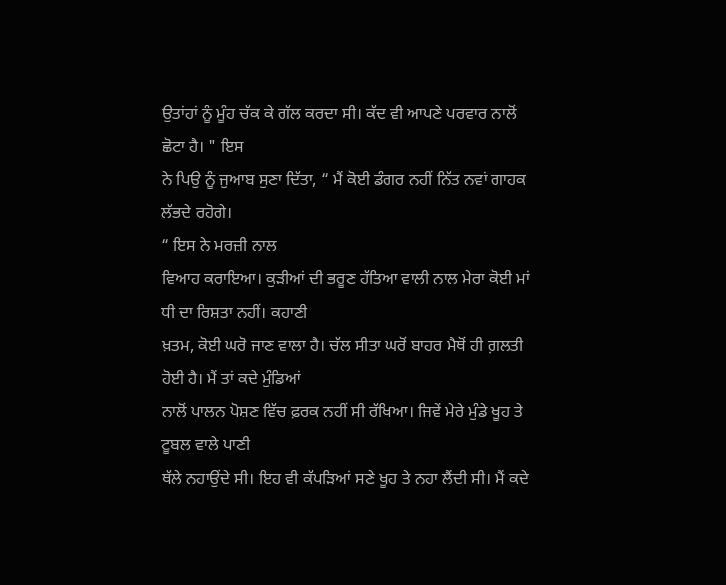ਉਤਾਂਹਾਂ ਨੂੰ ਮੂੰਹ ਚੱਕ ਕੇ ਗੱਲ ਕਰਦਾ ਸੀ। ਕੱਦ ਵੀ ਆਪਣੇ ਪਰਵਾਰ ਨਾਲੋਂ ਛੋਟਾ ਹੈ। " ਇਸ
ਨੇ ਪਿਉ ਨੂੰ ਜੁਆਬ ਸੁਣਾ ਦਿੱਤਾ, “ ਮੈਂ ਕੋਈ ਡੰਗਰ ਨਹੀਂ ਨਿੱਤ ਨਵਾਂ ਗਾਹਕ ਲੱਭਦੇ ਰਹੋਗੇ।
“ ਇਸ ਨੇ ਮਰਜ਼ੀ ਨਾਲ
ਵਿਆਹ ਕਰਾਇਆ। ਕੁੜੀਆਂ ਦੀ ਭਰੂਣ ਹੱਤਿਆ ਵਾਲੀ ਨਾਲ ਮੇਰਾ ਕੋਈ ਮਾਂ ਧੀ ਦਾ ਰਿਸ਼ਤਾ ਨਹੀਂ। ਕਹਾਣੀ
ਖ਼ਤਮ, ਕੋਈ ਘਰੋ ਜਾਣ ਵਾਲਾ ਹੈ। ਚੱਲ ਸੀਤਾ ਘਰੋਂ ਬਾਹਰ ਮੈਥੋਂ ਹੀ ਗ਼ਲਤੀ ਹੋਈ ਹੈ। ਮੈਂ ਤਾਂ ਕਦੇ ਮੁੰਡਿਆਂ
ਨਾਲੋਂ ਪਾਲਨ ਪੋਸ਼ਣ ਵਿੱਚ ਫ਼ਰਕ ਨਹੀਂ ਸੀ ਰੱਖਿਆ। ਜਿਵੇਂ ਮੇਰੇ ਮੁੰਡੇ ਖੂਹ ਤੇ ਟੂਬਲ ਵਾਲੇ ਪਾਣੀ
ਥੱਲੇ ਨਹਾਉਂਦੇ ਸੀ। ਇਹ ਵੀ ਕੱਪੜਿਆਂ ਸਣੇ ਖੂਹ ਤੇ ਨਹਾ ਲੈਂਦੀ ਸੀ। ਮੈਂ ਕਦੇ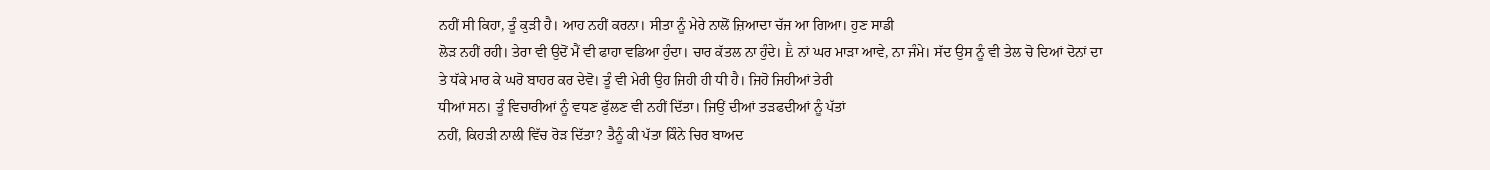ਨਹੀਂ ਸੀ ਕਿਹਾ, ਤੂੰ ਕੁੜੀ ਹੈ। ਆਹ ਨਹੀਂ ਕਰਨਾ। ਸੀਤਾ ਨੂੰ ਮੇਰੇ ਨਾਲੋਂ ਜ਼ਿਆਦਾ ਚੱਜ ਆ ਗਿਆ। ਹੁਣ ਸਾਡੀ
ਲੋੜ ਨਹੀਂ ਰਹੀ। ਤੇਰਾ ਵੀ ਉਦੋਂ ਮੈਂ ਵੀ ਫਾਹਾ ਵਡਿਆ ਹੁੰਦਾ। ਚਾਰ ਕੱਤਲ ਨਾ ਹੁੰਦੇ। Ḕ ਨਾਂ ਘਰ ਮਾੜਾ ਆਵੇ, ਨਾ ਜੰਮੇ। ਸੱਦ ਉਸ ਨੂੰ ਵੀ ਤੇਲ ਚੋ ਦਿਆਂ ਦੋਨਾਂ ਦਾ
ਤੇ ਧੱਕੇ ਮਾਰ ਕੇ ਘਰੋ ਬਾਹਰ ਕਰ ਦੇਵੋ। ਤੂੰ ਵੀ ਮੇਰੀ ਉਹ ਜਿਹੀ ਹੀ ਧੀ ਹੈ। ਜਿਹੋ ਜਿਹੀਆਂ ਤੇਰੀ
ਧੀਆਂ ਸਨ। ਤੂੰ ਵਿਚਾਰੀਆਂ ਨੂੰ ਵਧਣ ਫੁੱਲਣ ਵੀ ਨਹੀਂ ਦਿੱਤਾ। ਜਿਉਂ ਦੀਆਂ ਤੜਫਦੀਆਂ ਨੂੰ ਪੱਤਾਂ
ਨਹੀਂ, ਕਿਹੜੀ ਨਾਲੀ ਵਿੱਚ ਰੋੜ ਦਿੱਤਾ? ਤੈਨੂੰ ਕੀ ਪੱਤਾ ਕਿੰਨੇ ਚਿਰ ਬਾਅਦ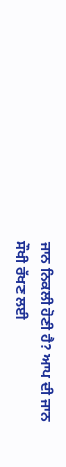ਜਾਨ ਨਿਕਲੀ ਹੋਣੀ ਹੈ? ਆਪ ਦੀ ਜਾਨ ਸੌਖੀ ਰੱਖਣ ਲਈ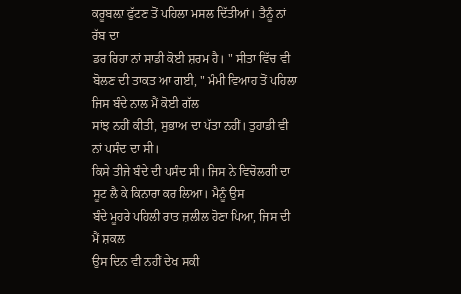ਕਰੂਬਲ਼ਾ ਫੁੱਟਣ ਤੋਂ ਪਹਿਲਾ ਮਸਲ ਦਿੱਤੀਆਂ। ਤੈਨੂੰ ਨਾਂ ਰੱਬ ਦਾ
ਡਰ ਰਿਹਾ ਨਾਂ ਸਾਡੀ ਕੋਈ ਸ਼ਰਮ ਹੈ। " ਸੀਤਾ ਵਿੱਚ ਵੀ ਬੋਲਣ ਦੀ ਤਾਕਤ ਆ ਗਈ, " ਮੰਮੀ ਵਿਆਹ ਤੋਂ ਪਹਿਲਾ ਜਿਸ ਬੰਦੇ ਨਾਲ ਮੈਂ ਕੋਈ ਗੱਲ
ਸਾਂਝ ਨਹੀਂ ਕੀਤੀ, ਸੁਭਾਅ ਦਾ ਪੱਤਾ ਨਹੀਂ। ਤੁਹਾਡੀ ਵੀ ਨਾਂ ਪਸੰਦ ਦਾ ਸੀ।
ਕਿਸੇ ਤੀਜੇ ਬੰਦੇ ਦੀ ਪਸੰਦ ਸੀ। ਜਿਸ ਨੇ ਵਿਚੋਲਗੀ ਦਾ ਸੂਟ ਲੈ ਕੇ ਕਿਨਾਰਾ ਕਰ ਲਿਆ। ਮੈਨੂੰ ਉਸ
ਬੰਦੇ ਮੂਹਰੇ ਪਹਿਲੀ ਰਾਤ ਜ਼ਲੀਲ ਹੋਣਾ ਪਿਆ, ਜਿਸ ਦੀ ਮੈਂ ਸ਼ਕਲ
ਉਸ ਦਿਨ ਵੀ ਨਹੀਂ ਦੇਖ ਸਕੀ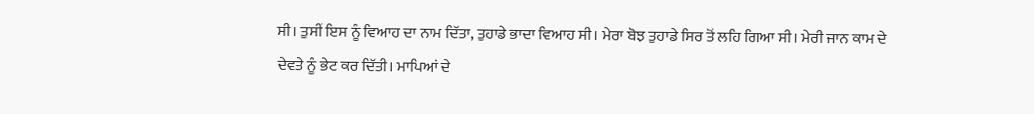ਸੀ। ਤੁਸੀਂ ਇਸ ਨੂੰ ਵਿਆਹ ਦਾ ਨਾਮ ਦਿੱਤਾ, ਤੁਹਾਡੇ ਭਾਦਾ ਵਿਆਹ ਸੀ। ਮੇਰਾ ਬੋਝ ਤੁਹਾਡੇ ਸਿਰ ਤੋਂ ਲਹਿ ਗਿਆ ਸੀ। ਮੇਰੀ ਜਾਨ ਕਾਮ ਦੇ
ਦੇਵਤੇ ਨੂੰ ਭੇਟ ਕਰ ਦਿੱਤੀ। ਮਾਪਿਆਂ ਦੇ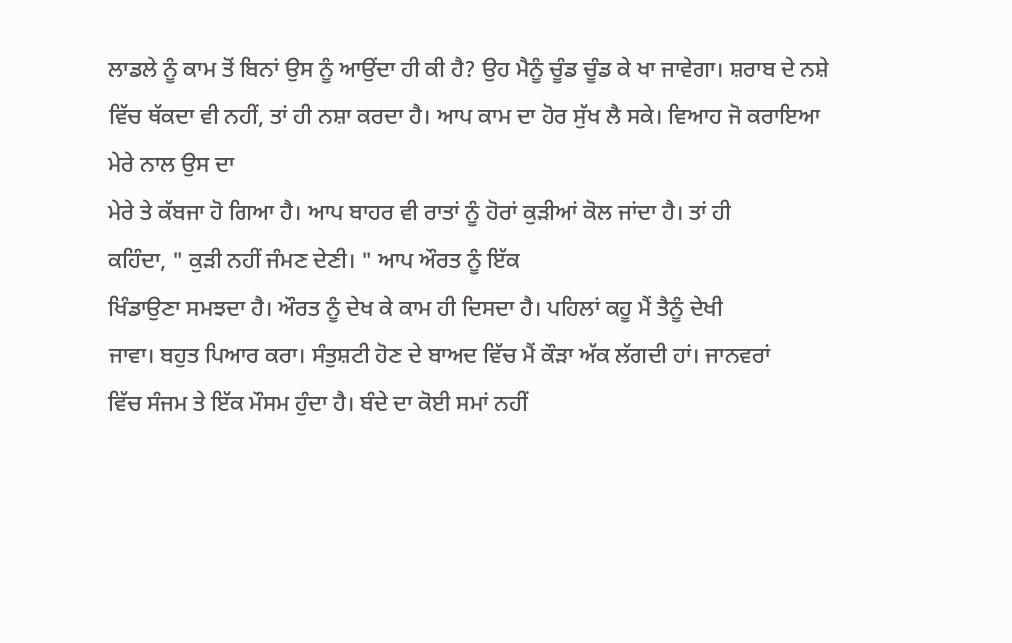ਲਾਡਲੇ ਨੂੰ ਕਾਮ ਤੋਂ ਬਿਨਾਂ ਉਸ ਨੂੰ ਆਉਂਦਾ ਹੀ ਕੀ ਹੈ? ਉਹ ਮੈਨੂੰ ਚੂੰਡ ਚੂੰਡ ਕੇ ਖਾ ਜਾਵੇਗਾ। ਸ਼ਰਾਬ ਦੇ ਨਸ਼ੇ ਵਿੱਚ ਥੱਕਦਾ ਵੀ ਨਹੀਂ, ਤਾਂ ਹੀ ਨਸ਼ਾ ਕਰਦਾ ਹੈ। ਆਪ ਕਾਮ ਦਾ ਹੋਰ ਸੁੱਖ ਲੈ ਸਕੇ। ਵਿਆਹ ਜੋ ਕਰਾਇਆ ਮੇਰੇ ਨਾਲ ਉਸ ਦਾ
ਮੇਰੇ ਤੇ ਕੱਬਜਾ ਹੋ ਗਿਆ ਹੈ। ਆਪ ਬਾਹਰ ਵੀ ਰਾਤਾਂ ਨੂੰ ਹੋਰਾਂ ਕੁੜੀਆਂ ਕੋਲ ਜਾਂਦਾ ਹੈ। ਤਾਂ ਹੀ
ਕਹਿੰਦਾ, " ਕੁੜੀ ਨਹੀਂ ਜੰਮਣ ਦੇਣੀ। " ਆਪ ਔਰਤ ਨੂੰ ਇੱਕ
ਖਿੰਡਾਉਣਾ ਸਮਝਦਾ ਹੈ। ਔਰਤ ਨੂੰ ਦੇਖ ਕੇ ਕਾਮ ਹੀ ਦਿਸਦਾ ਹੈ। ਪਹਿਲਾਂ ਕਹੂ ਮੈਂ ਤੈਨੂੰ ਦੇਖੀ
ਜਾਵਾ। ਬਹੁਤ ਪਿਆਰ ਕਰਾ। ਸੰਤੁਸ਼ਟੀ ਹੋਣ ਦੇ ਬਾਅਦ ਵਿੱਚ ਮੈਂ ਕੌੜਾ ਅੱਕ ਲੱਗਦੀ ਹਾਂ। ਜਾਨਵਰਾਂ
ਵਿੱਚ ਸੰਜਮ ਤੇ ਇੱਕ ਮੌਸਮ ਹੁੰਦਾ ਹੈ। ਬੰਦੇ ਦਾ ਕੋਈ ਸਮਾਂ ਨਹੀਂ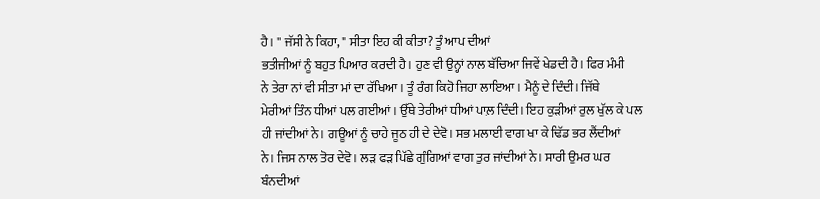ਹੈ। '' ਜੱਸੀ ਨੇ ਕਿਹਾ, " ਸੀਤਾ ਇਹ ਕੀ ਕੀਤਾ? ਤੂੰ ਆਪ ਦੀਆਂ
ਭਤੀਜੀਆਂ ਨੂੰ ਬਹੁਤ ਪਿਆਰ ਕਰਦੀ ਹੈ। ਹੁਣ ਵੀ ਉਨ੍ਹਾਂ ਨਾਲ ਬੱਚਿਆ ਜਿਵੇਂ ਖੇਡਦੀ ਹੈ। ਫਿਰ ਮੰਮੀ
ਨੇ ਤੇਰਾ ਨਾਂ ਵੀ ਸੀਤਾ ਮਾਂ ਦਾ ਰੱਖਿਆ। ਤੂੰ ਰੰਗ ਕਿਹੋ ਜਿਹਾ ਲਾਇਆ। ਮੈਨੂੰ ਦੇ ਦਿੰਦੀ। ਜਿੱਥੇ
ਮੇਰੀਆਂ ਤਿੰਨ ਧੀਆਂ ਪਲ ਗਈਆਂ। ਉੱਥੇ ਤੇਰੀਆਂ ਧੀਆਂ ਪਾਲ਼ ਦਿੰਦੀ। ਇਹ ਕੁੜੀਆਂ ਰੁਲ ਖੁੱਲ ਕੇ ਪਲ
ਹੀ ਜਾਂਦੀਆਂ ਨੇ। ਗਊਆਂ ਨੂੰ ਚਾਹੇ ਜੂਠ ਹੀ ਦੇ ਦੇਵੋ। ਸਭ ਮਲਾਈ ਵਾਗ ਖਾ ਕੇ ਢਿੱਡ ਭਰ ਲੈਂਦੀਆਂ
ਨੇ। ਜਿਸ ਨਾਲ ਤੋਰ ਦੇਵੋ। ਲੜ ਫੜ ਪਿੱਛੇ ਗੁੰਗਿਆਂ ਵਾਗ ਤੁਰ ਜਾਂਦੀਆਂ ਨੇ। ਸਾਰੀ ਉਮਰ ਘਰ ਬੰਨਦੀਆਂ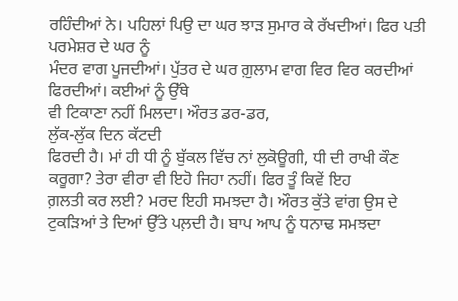ਰਹਿੰਦੀਆਂ ਨੇ। ਪਹਿਲਾਂ ਪਿਉ ਦਾ ਘਰ ਝਾੜ ਸੁਮਾਰ ਕੇ ਰੱਖਦੀਆਂ। ਫਿਰ ਪਤੀ ਪਰਮੇਸ਼ਰ ਦੇ ਘਰ ਨੂੰ
ਮੰਦਰ ਵਾਗ ਪੂਜਦੀਆਂ। ਪੁੱਤਰ ਦੇ ਘਰ ਗ਼ੁਲਾਮ ਵਾਗ ਵਿਰ ਵਿਰ ਕਰਦੀਆਂ ਫਿਰਦੀਆਂ। ਕਈਆਂ ਨੂੰ ਉੱਥੇ
ਵੀ ਟਿਕਾਣਾ ਨਹੀਂ ਮਿਲਦਾ। ਔਰਤ ਡਰ-ਡਰ,
ਲੁੱਕ-ਲੁੱਕ ਦਿਨ ਕੱਟਦੀ
ਫਿਰਦੀ ਹੈ। ਮਾਂ ਹੀ ਧੀ ਨੂੰ ਬੁੱਕਲ ਵਿੱਚ ਨਾਂ ਲੁਕੋਊਗੀ, ਧੀ ਦੀ ਰਾਖੀ ਕੌਣ
ਕਰੂਗਾ? ਤੇਰਾ ਵੀਰਾ ਵੀ ਇਹੋ ਜਿਹਾ ਨਹੀਂ। ਫਿਰ ਤੂੰ ਕਿਵੇਂ ਇਹ
ਗ਼ਲਤੀ ਕਰ ਲਈ? ਮਰਦ ਇਹੀ ਸਮਝਦਾ ਹੈ। ਔਰਤ ਕੁੱਤੇ ਵਾਂਗ ਉਸ ਦੇ
ਟੁਕੜਿਆਂ ਤੇ ਦਿਆਂ ਉੱਤੇ ਪਲ਼ਦੀ ਹੈ। ਬਾਪ ਆਪ ਨੂੰ ਧਨਾਢ ਸਮਝਦਾ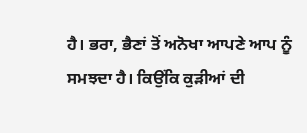ਹੈ। ਭਰਾ, ਭੈਣਾਂ ਤੋਂ ਅਨੋਖਾ ਆਪਣੇ ਆਪ ਨੂੰ ਸਮਝਦਾ ਹੈ। ਕਿਉਂਕਿ ਕੁੜੀਆਂ ਦੀ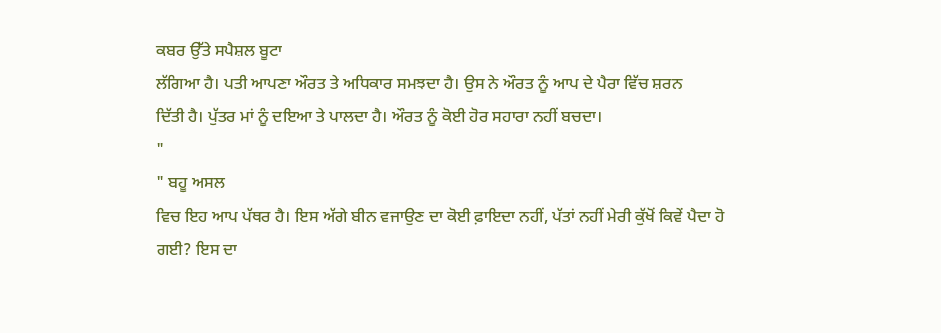ਕਬਰ ਉੱਤੇ ਸਪੈਸ਼ਲ ਬੂਟਾ
ਲੱਗਿਆ ਹੈ। ਪਤੀ ਆਪਣਾ ਔਰਤ ਤੇ ਅਧਿਕਾਰ ਸਮਝਦਾ ਹੈ। ਉਸ ਨੇ ਔਰਤ ਨੂੰ ਆਪ ਦੇ ਪੈਰਾ ਵਿੱਚ ਸ਼ਰਨ
ਦਿੱਤੀ ਹੈ। ਪੁੱਤਰ ਮਾਂ ਨੂੰ ਦਇਆ ਤੇ ਪਾਲਦਾ ਹੈ। ਔਰਤ ਨੂੰ ਕੋਈ ਹੋਰ ਸਹਾਰਾ ਨਹੀਂ ਬਚਦਾ।
"
" ਬਹੂ ਅਸਲ
ਵਿਚ ਇਹ ਆਪ ਪੱਥਰ ਹੈ। ਇਸ ਅੱਗੇ ਬੀਨ ਵਜਾਉਣ ਦਾ ਕੋਈ ਫ਼ਾਇਦਾ ਨਹੀਂ, ਪੱਤਾਂ ਨਹੀਂ ਮੇਰੀ ਕੁੱਖੋਂ ਕਿਵੇਂ ਪੈਦਾ ਹੋ ਗਈ? ਇਸ ਦਾ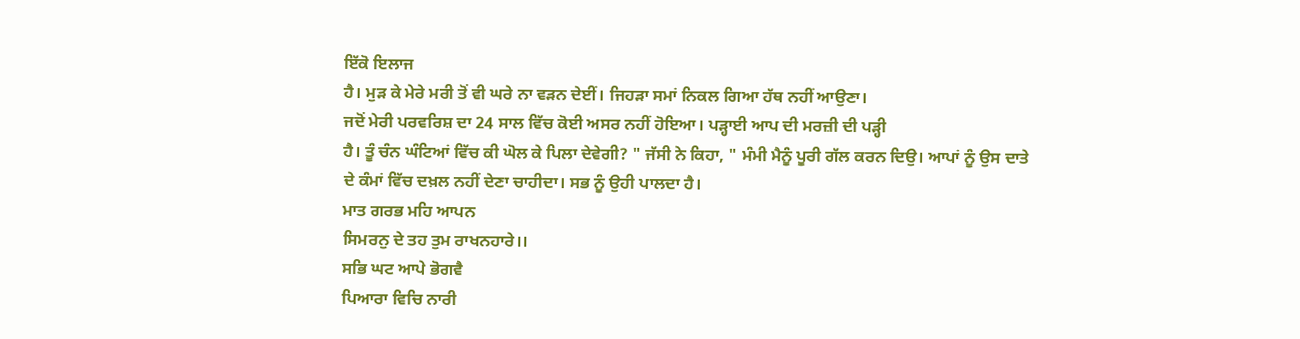ਇੱਕੋ ਇਲਾਜ
ਹੈ। ਮੁੜ ਕੇ ਮੇਰੇ ਮਰੀ ਤੋਂ ਵੀ ਘਰੇ ਨਾ ਵੜਨ ਦੇਈਂ। ਜਿਹੜਾ ਸਮਾਂ ਨਿਕਲ ਗਿਆ ਹੱਥ ਨਹੀਂ ਆਉਣਾ।
ਜਦੋਂ ਮੇਰੀ ਪਰਵਰਿਸ਼ ਦਾ 24 ਸਾਲ ਵਿੱਚ ਕੋਈ ਅਸਰ ਨਹੀਂ ਹੋਇਆ। ਪੜ੍ਹਾਈ ਆਪ ਦੀ ਮਰਜ਼ੀ ਦੀ ਪੜ੍ਹੀ
ਹੈ। ਤੂੰ ਚੰਨ ਘੰਟਿਆਂ ਵਿੱਚ ਕੀ ਘੋਲ ਕੇ ਪਿਲਾ ਦੇਵੇਗੀ? " ਜੱਸੀ ਨੇ ਕਿਹਾ, " ਮੰਮੀ ਮੈਨੂੰ ਪੂਰੀ ਗੱਲ ਕਰਨ ਦਿਉ। ਆਪਾਂ ਨੂੰ ਉਸ ਦਾਤੇ
ਦੇ ਕੰਮਾਂ ਵਿੱਚ ਦਖ਼ਲ ਨਹੀਂ ਦੇਣਾ ਚਾਹੀਦਾ। ਸਭ ਨੂੰ ਉਹੀ ਪਾਲਦਾ ਹੈ।
ਮਾਤ ਗਰਭ ਮਹਿ ਆਪਨ
ਸਿਮਰਨੁ ਦੇ ਤਹ ਤੁਮ ਰਾਖਨਹਾਰੇ।।
ਸਭਿ ਘਟ ਆਪੇ ਭੋਗਵੈ
ਪਿਆਰਾ ਵਿਚਿ ਨਾਰੀ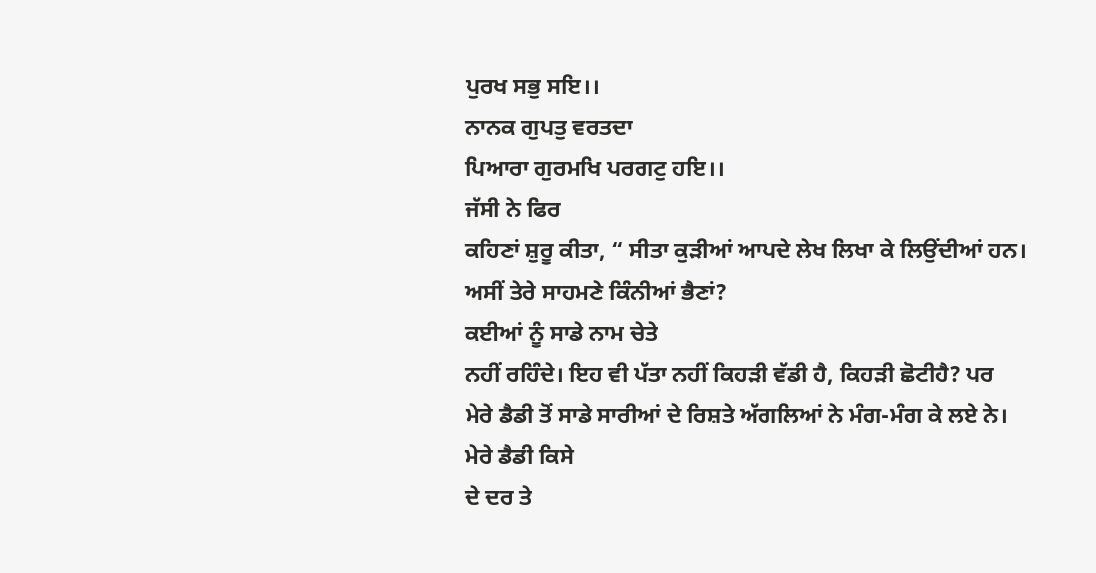ਪੁਰਖ ਸਭੁ ਸਇ।।
ਨਾਨਕ ਗੁਪਤੁ ਵਰਤਦਾ
ਪਿਆਰਾ ਗੁਰਮਖਿ ਪਰਗਟੁ ਹਇ।।
ਜੱਸੀ ਨੇ ਫਿਰ
ਕਹਿਣਾਂ ਸ਼ੁਰੂ ਕੀਤਾ, “ ਸੀਤਾ ਕੁੜੀਆਂ ਆਪਦੇ ਲੇਖ ਲਿਖਾ ਕੇ ਲਿਉਂਦੀਆਂ ਹਨ।
ਅਸੀਂ ਤੇਰੇ ਸਾਹਮਣੇ ਕਿੰਨੀਆਂ ਭੈਣਾਂ?
ਕਈਆਂ ਨੂੰ ਸਾਡੇ ਨਾਮ ਚੇਤੇ
ਨਹੀਂ ਰਹਿੰਦੇ। ਇਹ ਵੀ ਪੱਤਾ ਨਹੀਂ ਕਿਹੜੀ ਵੱਡੀ ਹੈ, ਕਿਹੜੀ ਛੋਟੀਹੈ? ਪਰ
ਮੇਰੇ ਡੈਡੀ ਤੋਂ ਸਾਡੇ ਸਾਰੀਆਂ ਦੇ ਰਿਸ਼ਤੇ ਅੱਗਲਿਆਂ ਨੇ ਮੰਗ-ਮੰਗ ਕੇ ਲਏ ਨੇ। ਮੇਰੇ ਡੈਡੀ ਕਿਸੇ
ਦੇ ਦਰ ਤੇ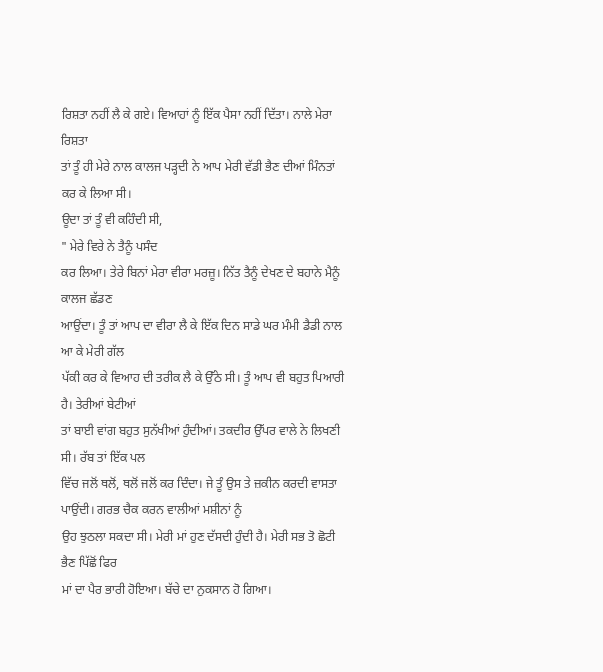ਰਿਸ਼ਤਾ ਨਹੀਂ ਲੈ ਕੇ ਗਏ। ਵਿਆਹਾਂ ਨੂੰ ਇੱਕ ਪੈਸਾ ਨਹੀਂ ਦਿੱਤਾ। ਨਾਲੇ ਮੇਰਾ ਰਿਸ਼ਤਾ
ਤਾਂ ਤੂੰ ਹੀ ਮੇਰੇ ਨਾਲ ਕਾਲਜ ਪੜ੍ਹਦੀ ਨੇ ਆਪ ਮੇਰੀ ਵੱਡੀ ਭੈਣ ਦੀਆਂ ਮਿੰਨਤਾਂ ਕਰ ਕੇ ਲਿਆ ਸੀ।
ਊਦਾ ਤਾਂ ਤੂੰ ਵੀ ਕਹਿੰਦੀ ਸੀ,
" ਮੇਰੇ ਵਿਰੇ ਨੇ ਤੈਨੂੰ ਪਸੰਦ
ਕਰ ਲਿਆ। ਤੇਰੇ ਬਿਨਾਂ ਮੇਰਾ ਵੀਰਾ ਮਰਜ਼ੂ। ਨਿੱਤ ਤੈਨੂੰ ਦੇਖਣ ਦੇ ਬਹਾਨੇ ਮੈਨੂੰ ਕਾਲਜ ਛੱਡਣ
ਆਉਂਦਾ। ਤੂੰ ਤਾਂ ਆਪ ਦਾ ਵੀਰਾ ਲੈ ਕੇ ਇੱਕ ਦਿਨ ਸਾਡੇ ਘਰ ਮੰਮੀ ਡੈਡੀ ਨਾਲ ਆ ਕੇ ਮੇਰੀ ਗੱਲ
ਪੱਕੀ ਕਰ ਕੇ ਵਿਆਹ ਦੀ ਤਰੀਕ ਲੈ ਕੇ ਉੱਠੇ ਸੀ। ਤੂੰ ਆਪ ਵੀ ਬਹੁਤ ਪਿਆਰੀ ਹੈ। ਤੇਰੀਆਂ ਬੇਟੀਆਂ
ਤਾਂ ਬਾਈ ਵਾਂਗ ਬਹੁਤ ਸੁਨੱਖੀਆਂ ਹੁੰਦੀਆਂ। ਤਕਦੀਰ ਉੱਪਰ ਵਾਲੇ ਨੇ ਲਿਖਣੀ ਸੀ। ਰੱਬ ਤਾਂ ਇੱਕ ਪਲ
ਵਿੱਚ ਜਲੋਂ ਥਲੋਂ, ਥਲੋਂ ਜਲੋਂ ਕਰ ਦਿੰਦਾ। ਜੇ ਤੂੰ ਉਸ ਤੇ ਜ਼ਕੀਨ ਕਰਦੀ ਵਾਸਤਾ ਪਾਉਂਦੀ। ਗਰਭ ਚੈਕ ਕਰਨ ਵਾਲੀਆਂ ਮਸ਼ੀਨਾਂ ਨੂੰ
ਉਹ ਝੁਠਲਾ ਸਕਦਾ ਸੀ। ਮੇਰੀ ਮਾਂ ਹੁਣ ਦੱਸਦੀ ਹੁੰਦੀ ਹੈ। ਮੇਰੀ ਸਭ ਤੋ ਛੋਟੀ ਭੈਣ ਪਿੱਛੋਂ ਫਿਰ
ਮਾਂ ਦਾ ਪੈਰ ਭਾਰੀ ਹੋਇਆ। ਬੱਚੇ ਦਾ ਨੁਕਸਾਨ ਹੋ ਗਿਆ।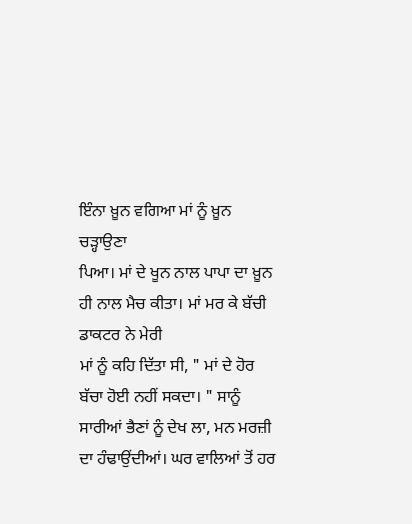ਇੰਨਾ ਖ਼ੂਨ ਵਗਿਆ ਮਾਂ ਨੂੰ ਖ਼ੂਨ ਚੜ੍ਹਾਉਣਾ
ਪਿਆ। ਮਾਂ ਦੇ ਖੂਨ ਨਾਲ ਪਾਪਾ ਦਾ ਖ਼ੂਨ ਹੀ ਨਾਲ ਮੈਚ ਕੀਤਾ। ਮਾਂ ਮਰ ਕੇ ਬੱਚੀ ਡਾਕਟਰ ਨੇ ਮੇਰੀ
ਮਾਂ ਨੂੰ ਕਹਿ ਦਿੱਤਾ ਸੀ, " ਮਾਂ ਦੇ ਹੋਰ ਬੱਚਾ ਹੋਈ ਨਹੀਂ ਸਕਦਾ। " ਸਾਨੂੰ
ਸਾਰੀਆਂ ਭੈਣਾਂ ਨੂੰ ਦੇਖ ਲਾ, ਮਨ ਮਰਜ਼ੀ ਦਾ ਹੰਢਾਉਂਦੀਆਂ। ਘਰ ਵਾਲਿਆਂ ਤੋਂ ਹਰ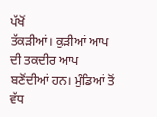ਪੱਖੋਂ
ਤੱਕੜੀਆਂ। ਕੁੜੀਆਂ ਆਪ ਦੀ ਤਕਦੀਰ ਆਪ ਬਣੋਂਦੀਆਂ ਹਨ। ਮੁੰਡਿਆਂ ਤੋਂ ਵੱਧ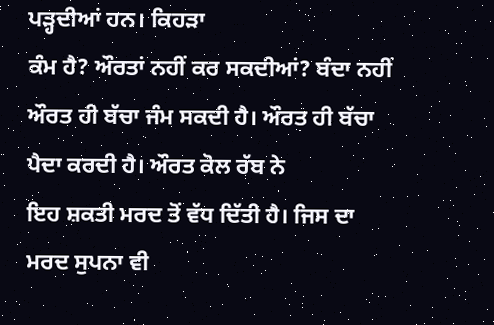ਪੜ੍ਹਦੀਆਂ ਹਨ। ਕਿਹੜਾ
ਕੰਮ ਹੈ? ਔਰਤਾਂ ਨਹੀਂ ਕਰ ਸਕਦੀਆਂ? ਬੰਦਾ ਨਹੀਂ ਔਰਤ ਹੀ ਬੱਚਾ ਜੰਮ ਸਕਦੀ ਹੈ। ਔਰਤ ਹੀ ਬੱਚਾ ਪੈਦਾ ਕਰਦੀ ਹੈ। ਔਰਤ ਕੋਲ ਰੱਬ ਨੇ
ਇਹ ਸ਼ਕਤੀ ਮਰਦ ਤੋਂ ਵੱਧ ਦਿੱਤੀ ਹੈ। ਜਿਸ ਦਾ ਮਰਦ ਸੁਪਨਾ ਵੀ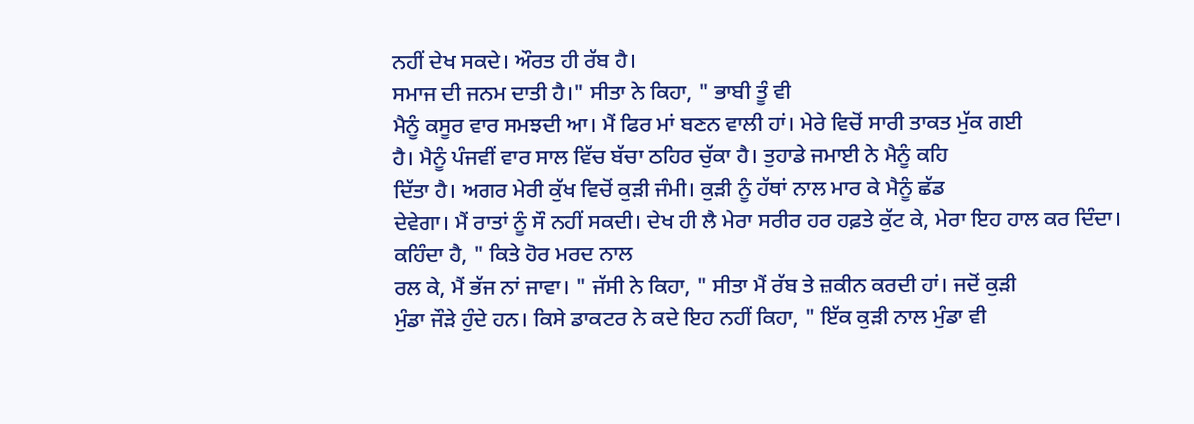ਨਹੀਂ ਦੇਖ ਸਕਦੇ। ਔਰਤ ਹੀ ਰੱਬ ਹੈ।
ਸਮਾਜ ਦੀ ਜਨਮ ਦਾਤੀ ਹੈ।" ਸੀਤਾ ਨੇ ਕਿਹਾ, " ਭਾਬੀ ਤੂੰ ਵੀ
ਮੈਨੂੰ ਕਸੂਰ ਵਾਰ ਸਮਝਦੀ ਆ। ਮੈਂ ਫਿਰ ਮਾਂ ਬਣਨ ਵਾਲੀ ਹਾਂ। ਮੇਰੇ ਵਿਚੋਂ ਸਾਰੀ ਤਾਕਤ ਮੁੱਕ ਗਈ
ਹੈ। ਮੈਨੂੰ ਪੰਜਵੀਂ ਵਾਰ ਸਾਲ ਵਿੱਚ ਬੱਚਾ ਠਹਿਰ ਚੁੱਕਾ ਹੈ। ਤੁਹਾਡੇ ਜਮਾਈ ਨੇ ਮੈਨੂੰ ਕਹਿ
ਦਿੱਤਾ ਹੈ। ਅਗਰ ਮੇਰੀ ਕੁੱਖ ਵਿਚੋਂ ਕੁੜੀ ਜੰਮੀ। ਕੁੜੀ ਨੂੰ ਹੱਥਾਂ ਨਾਲ ਮਾਰ ਕੇ ਮੈਨੂੰ ਛੱਡ
ਦੇਵੇਗਾ। ਮੈਂ ਰਾਤਾਂ ਨੂੰ ਸੌ ਨਹੀਂ ਸਕਦੀ। ਦੇਖ ਹੀ ਲੈ ਮੇਰਾ ਸਰੀਰ ਹਰ ਹਫ਼ਤੇ ਕੁੱਟ ਕੇ, ਮੇਰਾ ਇਹ ਹਾਲ ਕਰ ਦਿੰਦਾ। ਕਹਿੰਦਾ ਹੈ, " ਕਿਤੇ ਹੋਰ ਮਰਦ ਨਾਲ
ਰਲ ਕੇ, ਮੈਂ ਭੱਜ ਨਾਂ ਜਾਵਾ। " ਜੱਸੀ ਨੇ ਕਿਹਾ, " ਸੀਤਾ ਮੈਂ ਰੱਬ ਤੇ ਜ਼ਕੀਨ ਕਰਦੀ ਹਾਂ। ਜਦੋਂ ਕੁੜੀ
ਮੁੰਡਾ ਜੌੜੇ ਹੁੰਦੇ ਹਨ। ਕਿਸੇ ਡਾਕਟਰ ਨੇ ਕਦੇ ਇਹ ਨਹੀਂ ਕਿਹਾ, " ਇੱਕ ਕੁੜੀ ਨਾਲ ਮੁੰਡਾ ਵੀ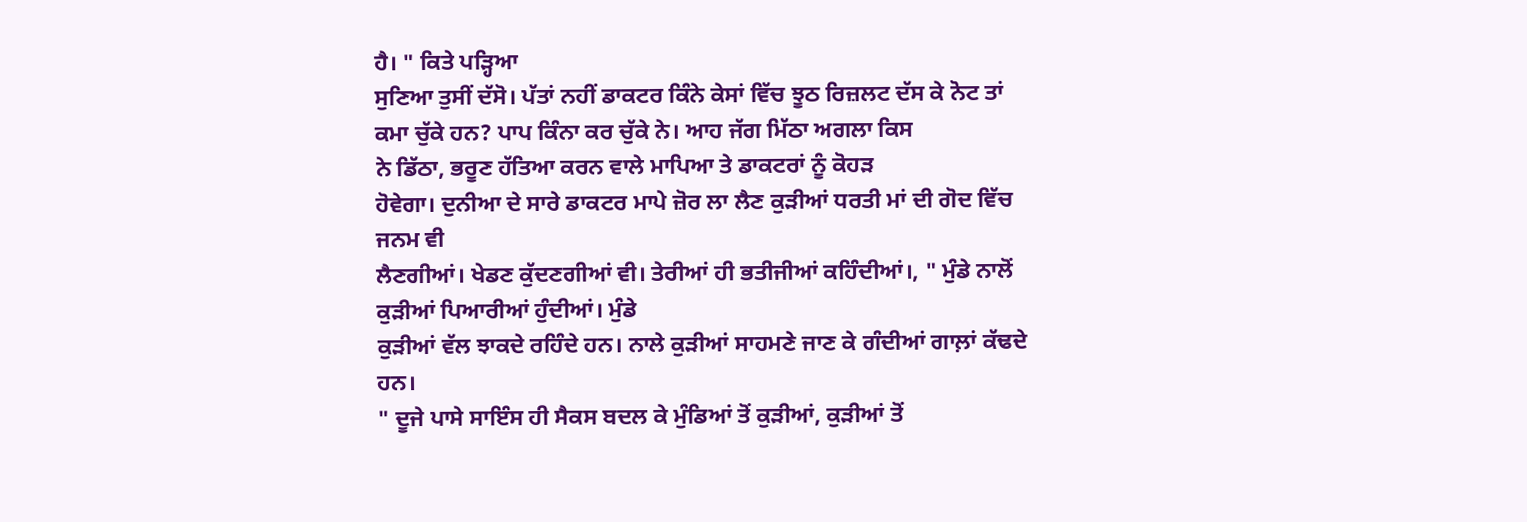ਹੈ। " ਕਿਤੇ ਪੜ੍ਹਿਆ
ਸੁਣਿਆ ਤੁਸੀਂ ਦੱਸੋ। ਪੱਤਾਂ ਨਹੀਂ ਡਾਕਟਰ ਕਿੰਨੇ ਕੇਸਾਂ ਵਿੱਚ ਝੂਠ ਰਿਜ਼ਲਟ ਦੱਸ ਕੇ ਨੋਟ ਤਾਂ
ਕਮਾ ਚੁੱਕੇ ਹਨ? ਪਾਪ ਕਿੰਨਾ ਕਰ ਚੁੱਕੇ ਨੇ। ਆਹ ਜੱਗ ਮਿੱਠਾ ਅਗਲਾ ਕਿਸ
ਨੇ ਡਿੱਠਾ, ਭਰੂਣ ਹੱਤਿਆ ਕਰਨ ਵਾਲੇ ਮਾਪਿਆ ਤੇ ਡਾਕਟਰਾਂ ਨੂੰ ਕੋਹੜ
ਹੋਵੇਗਾ। ਦੁਨੀਆ ਦੇ ਸਾਰੇ ਡਾਕਟਰ ਮਾਪੇ ਜ਼ੋਰ ਲਾ ਲੈਣ ਕੁੜੀਆਂ ਧਰਤੀ ਮਾਂ ਦੀ ਗੋਦ ਵਿੱਚ ਜਨਮ ਵੀ
ਲੈਣਗੀਆਂ। ਖੇਡਣ ਕੁੱਦਣਗੀਆਂ ਵੀ। ਤੇਰੀਆਂ ਹੀ ਭਤੀਜੀਆਂ ਕਹਿੰਦੀਆਂ।, " ਮੁੰਡੇ ਨਾਲੋਂ ਕੁੜੀਆਂ ਪਿਆਰੀਆਂ ਹੁੰਦੀਆਂ। ਮੁੰਡੇ
ਕੁੜੀਆਂ ਵੱਲ ਝਾਕਦੇ ਰਹਿੰਦੇ ਹਨ। ਨਾਲੇ ਕੁੜੀਆਂ ਸਾਹਮਣੇ ਜਾਣ ਕੇ ਗੰਦੀਆਂ ਗਾਲ਼ਾਂ ਕੱਢਦੇ ਹਨ।
" ਦੂਜੇ ਪਾਸੇ ਸਾਇੰਸ ਹੀ ਸੈਕਸ ਬਦਲ ਕੇ ਮੁੰਡਿਆਂ ਤੋਂ ਕੁੜੀਆਂ, ਕੁੜੀਆਂ ਤੋਂ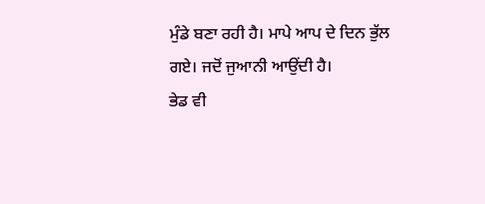ਮੁੰਡੇ ਬਣਾ ਰਹੀ ਹੈ। ਮਾਪੇ ਆਪ ਦੇ ਦਿਨ ਭੁੱਲ ਗਏ। ਜਦੋਂ ਜੁਆਨੀ ਆਉਂਦੀ ਹੈ।
ਭੇਡ ਵੀ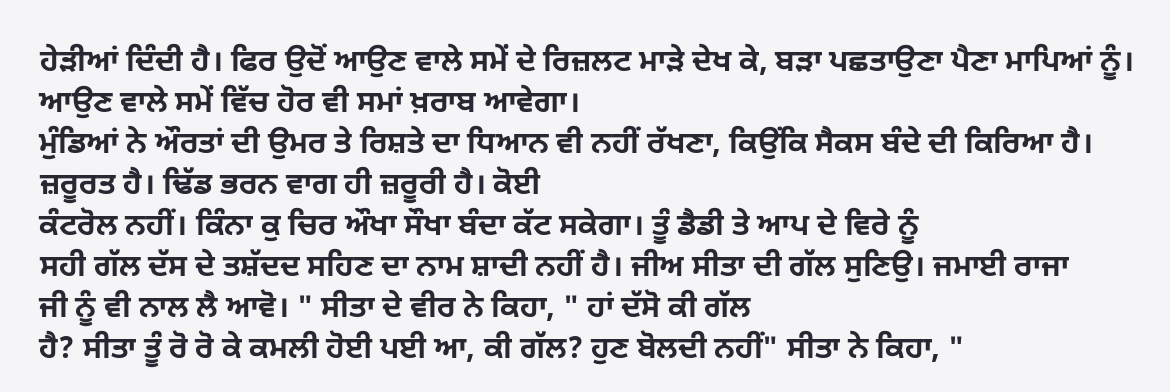ਹੇੜੀਆਂ ਦਿੰਦੀ ਹੈ। ਫਿਰ ਉਦੋਂ ਆਉਣ ਵਾਲੇ ਸਮੇਂ ਦੇ ਰਿਜ਼ਲਟ ਮਾੜੇ ਦੇਖ ਕੇ, ਬੜਾ ਪਛਤਾਉਣਾ ਪੈਣਾ ਮਾਪਿਆਂ ਨੂੰ। ਆਉਣ ਵਾਲੇ ਸਮੇਂ ਵਿੱਚ ਹੋਰ ਵੀ ਸਮਾਂ ਖ਼ਰਾਬ ਆਵੇਗਾ।
ਮੁੰਡਿਆਂ ਨੇ ਔਰਤਾਂ ਦੀ ਉਮਰ ਤੇ ਰਿਸ਼ਤੇ ਦਾ ਧਿਆਨ ਵੀ ਨਹੀਂ ਰੱਖਣਾ, ਕਿਉਂਕਿ ਸੈਕਸ ਬੰਦੇ ਦੀ ਕਿਰਿਆ ਹੈ। ਜ਼ਰੂਰਤ ਹੈ। ਢਿੱਡ ਭਰਨ ਵਾਗ ਹੀ ਜ਼ਰੂਰੀ ਹੈ। ਕੋਈ
ਕੰਟਰੋਲ ਨਹੀਂ। ਕਿੰਨਾ ਕੁ ਚਿਰ ਔਖਾ ਸੌਖਾ ਬੰਦਾ ਕੱਟ ਸਕੇਗਾ। ਤੂੰ ਡੈਡੀ ਤੇ ਆਪ ਦੇ ਵਿਰੇ ਨੂੰ
ਸਹੀ ਗੱਲ ਦੱਸ ਦੇ ਤਸ਼ੱਦਦ ਸਹਿਣ ਦਾ ਨਾਮ ਸ਼ਾਦੀ ਨਹੀਂ ਹੈ। ਜੀਅ ਸੀਤਾ ਦੀ ਗੱਲ ਸੁਣਿਉ। ਜਮਾਈ ਰਾਜਾ
ਜੀ ਨੂੰ ਵੀ ਨਾਲ ਲੈ ਆਵੋ। " ਸੀਤਾ ਦੇ ਵੀਰ ਨੇ ਕਿਹਾ, " ਹਾਂ ਦੱਸੋ ਕੀ ਗੱਲ
ਹੈ? ਸੀਤਾ ਤੂੰ ਰੋ ਰੋ ਕੇ ਕਮਲੀ ਹੋਈ ਪਈ ਆ, ਕੀ ਗੱਲ? ਹੁਣ ਬੋਲਦੀ ਨਹੀਂ" ਸੀਤਾ ਨੇ ਕਿਹਾ, "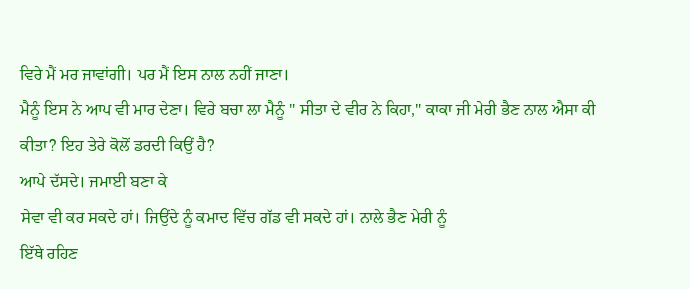ਵਿਰੇ ਮੈਂ ਮਰ ਜਾਵਾਂਗੀ। ਪਰ ਮੈਂ ਇਸ ਨਾਲ ਨਹੀਂ ਜਾਣਾ।
ਮੈਨੂੰ ਇਸ ਨੇ ਆਪ ਵੀ ਮਾਰ ਦੇਣਾ। ਵਿਰੇ ਬਚਾ ਲਾ ਮੈਨੂੰ " ਸੀਤਾ ਦੇ ਵੀਰ ਨੇ ਕਿਹਾ," ਕਾਕਾ ਜੀ ਮੇਰੀ ਭੈਣ ਨਾਲ ਐਸਾ ਕੀ ਕੀਤਾ? ਇਹ ਤੇਰੇ ਕੋਲੋਂ ਡਰਦੀ ਕਿਉਂ ਹੈ?
ਆਪੇ ਦੱਸਦੇ। ਜਮਾਈ ਬਣਾ ਕੇ
ਸੇਵਾ ਵੀ ਕਰ ਸਕਦੇ ਹਾਂ। ਜਿਉਂਦੇ ਨੂੰ ਕਮਾਦ ਵਿੱਚ ਗੱਡ ਵੀ ਸਕਦੇ ਹਾਂ। ਨਾਲੇ ਭੈਣ ਮੇਰੀ ਨੂੰ
ਇੱਥੇ ਰਹਿਣ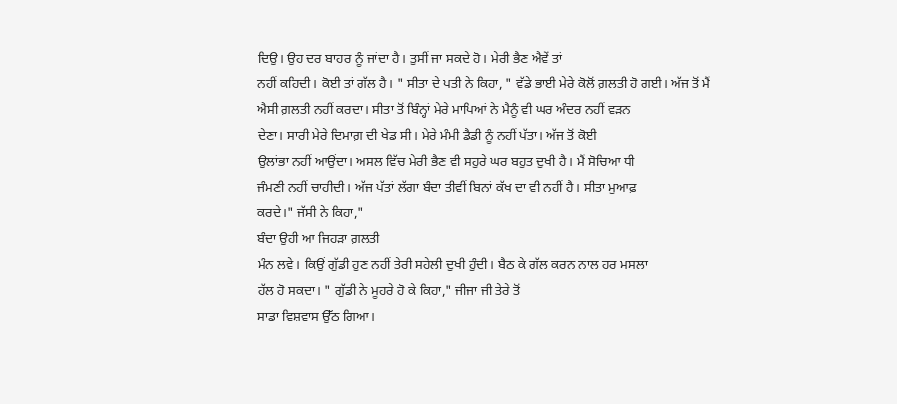ਦਿਉ। ਉਹ ਦਰ ਬਾਹਰ ਨੂੰ ਜਾਂਦਾ ਹੈ। ਤੁਸੀਂ ਜਾ ਸਕਦੇ ਹੋ। ਮੇਰੀ ਭੈਣ ਐਵੇਂ ਤਾਂ
ਨਹੀਂ ਕਹਿਦੀ। ਕੋਈ ਤਾਂ ਗੱਲ ਹੈ। " ਸੀਤਾ ਦੇ ਪਤੀ ਨੇ ਕਿਹਾ, " ਵੱਡੇ ਭਾਈ ਮੇਰੇ ਕੋਲੋਂ ਗ਼ਲਤੀ ਹੋ ਗਈ। ਅੱਜ ਤੋਂ ਮੈਂ
ਐਸੀ ਗ਼ਲਤੀ ਨਹੀਂ ਕਰਦਾ। ਸੀਤਾ ਤੋਂ ਬਿੰਨ੍ਹਾਂ ਮੇਰੇ ਮਾਪਿਆਂ ਨੇ ਮੈਨੂੰ ਵੀ ਘਰ ਅੰਦਰ ਨਹੀਂ ਵੜਨ
ਦੇਣਾ। ਸਾਰੀ ਮੇਰੇ ਦਿਮਾਗ਼ ਦੀ ਖੇਡ ਸੀ। ਮੇਰੇ ਮੰਮੀ ਡੈਡੀ ਨੂੰ ਨਹੀਂ ਪੱਤਾ। ਅੱਜ ਤੋਂ ਕੋਈ
ਉਲਾਂਭਾ ਨਹੀਂ ਆਉਂਦਾ। ਅਸਲ ਵਿੱਚ ਮੇਰੀ ਭੈਣ ਵੀ ਸਹੁਰੇ ਘਰ ਬਹੁਤ ਦੁਖੀ ਹੈ। ਮੈਂ ਸੋਚਿਆ ਧੀ
ਜੰਮਣੀ ਨਹੀਂ ਚਾਹੀਦੀ। ਅੱਜ ਪੱਤਾਂ ਲੱਗਾ ਬੰਦਾ ਤੀਵੀਂ ਬਿਨਾਂ ਕੱਖ ਦਾ ਵੀ ਨਹੀਂ ਹੈ। ਸੀਤਾ ਮੁਆਫ਼
ਕਰਦੇ।" ਜੱਸੀ ਨੇ ਕਿਹਾ,"
ਬੰਦਾ ਉਹੀ ਆ ਜਿਹੜਾ ਗ਼ਲਤੀ
ਮੰਨ ਲਵੇ। ਕਿਉਂ ਗੁੱਡੀ ਹੁਣ ਨਹੀਂ ਤੇਰੀ ਸਹੇਲੀ ਦੁਖੀ ਹੁੰਦੀ। ਬੈਠ ਕੇ ਗੱਲ ਕਰਨ ਨਾਲ ਹਰ ਮਸਲਾ
ਹੱਲ ਹੋ ਸਕਦਾ। " ਗੁੱਡੀ ਨੇ ਮੂਹਰੇ ਹੋ ਕੇ ਕਿਹਾ," ਜੀਜਾ ਜੀ ਤੇਰੇ ਤੋਂ
ਸਾਡਾ ਵਿਸ਼ਵਾਸ ਉੱਠ ਗਿਆ।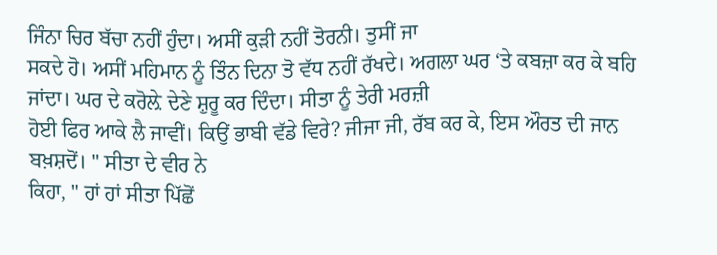ਜਿੰਨਾ ਚਿਰ ਬੱਚਾ ਨਹੀਂ ਹੁੰਦਾ। ਅਸੀਂ ਕੁੜੀ ਨਹੀਂ ਤੋਰਨੀ। ਤੁਸੀਂ ਜਾ
ਸਕਦੇ ਹੋ। ਅਸੀਂ ਮਹਿਮਾਨ ਨੂੰ ਤਿੰਨ ਦਿਨਾ ਤੋ ਵੱਧ ਨਹੀਂ ਰੱਖਦੇ। ਅਗਲਾ ਘਰ ‘ਤੇ ਕਬਜ਼ਾ ਕਰ ਕੇ ਬਹਿ ਜਾਂਦਾ। ਘਰ ਦੇ ਕਰੋਲ਼ੇ ਦੇਣੇ ਸ਼ੁਰੂ ਕਰ ਦਿੰਦਾ। ਸੀਤਾ ਨੂੰ ਤੇਰੀ ਮਰਜ਼ੀ
ਹੋਈ ਫਿਰ ਆਕੇ ਲੈ ਜਾਵੀਂ। ਕਿਉਂ ਭਾਬੀ ਵੱਡੇ ਵਿਰੇ? ਜੀਜਾ ਜੀ, ਰੱਬ ਕਰ ਕੇ, ਇਸ ਔਰਤ ਦੀ ਜਾਨ ਬਖ਼ਸ਼ਦੋਂ। " ਸੀਤਾ ਦੇ ਵੀਰ ਨੇ
ਕਿਹਾ, " ਹਾਂ ਹਾਂ ਸੀਤਾ ਪਿੱਛੋਂ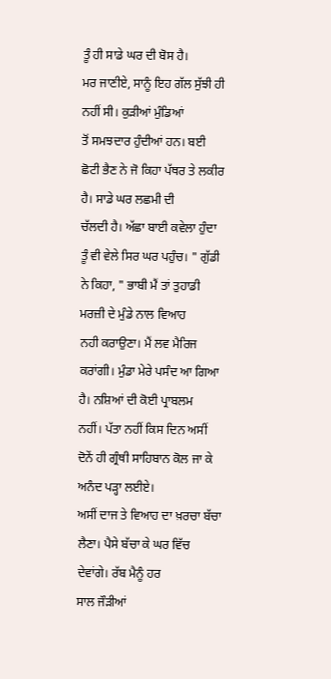ਤੂੰ ਹੀ ਸਾਡੇ ਘਰ ਦੀ ਬੋਸ ਹੈ।
ਮਰ ਜਾਣੀਏ, ਸਾਨੂੰ ਇਹ ਗੱਲ ਸੁੱਝੀ ਹੀ ਨਹੀਂ ਸੀ। ਕੁੜੀਆਂ ਮੁੰਡਿਆਂ
ਤੋਂ ਸਮਝਦਾਰ ਹੁੰਦੀਆਂ ਹਨ। ਬਈ ਛੋਟੀ ਭੈਣ ਨੇ ਜੋ ਕਿਹਾ ਪੱਥਰ ਤੇ ਲਕੀਰ ਹੈ। ਸਾਡੇ ਘਰ ਲਛਮੀ ਦੀ
ਚੱਲਦੀ ਹੈ। ਅੱਛਾ ਬਾਈ ਕਵੇਲਾ ਹੁੰਦਾ ਤੂੰ ਵੀ ਵੇਲੇ ਸਿਰ ਘਰ ਪਹੁੰਚ। " ਗੁੱਡੀ ਨੇ ਕਿਹਾ, " ਭਾਬੀ ਮੈਂ ਤਾਂ ਤੁਹਾਡੀ ਮਰਜ਼ੀ ਦੇ ਮੁੰਡੇ ਨਾਲ ਵਿਆਹ
ਨਹੀ ਕਰਾਉਣਾ। ਮੈਂ ਲਵ ਮੈਰਿਜ ਕਰਾਂਗੀ। ਮੁੰਡਾ ਮੇਰੇ ਪਸੰਦ ਆ ਗਿਆ ਹੈ। ਨਸ਼ਿਆਂ ਦੀ ਕੋਈ ਪ੍ਰਾਬਲਮ
ਨਹੀਂ। ਪੱਤਾ ਨਹੀਂ ਕਿਸ ਦਿਨ ਅਸੀਂ ਦੋਨੇਂ ਹੀ ਗ੍ਰੰਥੀ ਸਾਹਿਬਾਨ ਕੋਲ ਜਾ ਕੇ ਅਨੰਦ ਪੜ੍ਹਾ ਲਈਏ।
ਅਸੀਂ ਦਾਜ ਤੇ ਵਿਆਹ ਦਾ ਖ਼ਰਚਾ ਬੱਚਾ ਲੈਣਾ। ਪੈਸੇ ਬੱਚਾ ਕੇ ਘਰ ਵਿੱਚ ਦੇਵਾਂਗੇ। ਰੱਬ ਮੈਨੂੰ ਹਰ
ਸਾਲ ਜੌੜੀਆਂ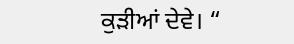ਕੁੜੀਆਂ ਦੇਵੇ। “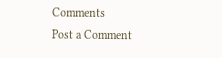Comments
Post a Comment